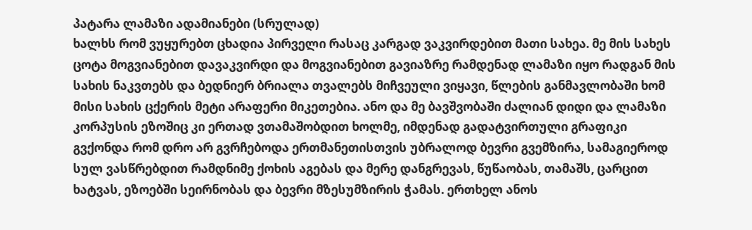პატარა ლამაზი ადამიანები (სრულად)
ხალხს რომ ვუყურებთ ცხადია პირველი რასაც კარგად ვაკვირდებით მათი სახეა. მე მის სახეს ცოტა მოგვიანებით დავაკვირდი და მოგვიანებით გავიაზრე რამდენად ლამაზი იყო რადგან მის სახის ნაკვთებს და ბედნიერ ბრიალა თვალებს მიჩვეული ვიყავი, წლების განმავლობაში ხომ მისი სახის ცქერის მეტი არაფერი მიკეთებია. ანო და მე ბავშვობაში ძალიან დიდი და ლამაზი კორპუსის ეზოშიც კი ერთად ვთამაშობდით ხოლმე, იმდენად გადატვირთული გრაფიკი გვქონდა რომ დრო არ გვრჩებოდა ერთმანეთისთვის უბრალოდ ბევრი გვემზირა, სამაგიეროდ სულ ვასწრებდით რამდნიმე ქოხის აგებას და მერე დანგრევას, წუწაობას, თამაშს, ცარცით ხატვას, ეზოებში სეირნობას და ბევრი მზესუმზირის ჭამას. ერთხელ ანოს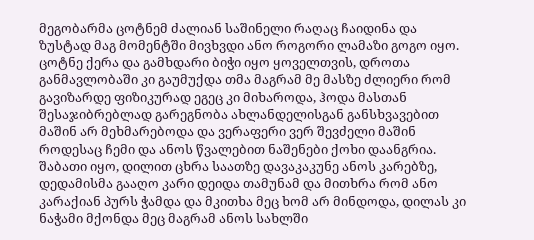მეგობარმა ცოტნემ ძალიან საშინელი რაღაც ჩაიდინა და ზუსტად მაგ მომენტში მივხვდი ანო როგორი ლამაზი გოგო იყო. ცოტნე ქერა და გამხდარი ბიჭი იყო ყოველთვის, დროთა განმავლობაში კი გაუმუქდა თმა მაგრამ მე მასზე ძლიერი რომ გავიზარდე ფიზიკურად ეგეც კი მიხაროდა, ჰოდა მასთან შესაჯიბრებლად გარეგნობა ახლანდელისგან განსხვავებით მაშინ არ მეხმარებოდა და ვერაფერი ვერ შევძელი მაშინ როდესაც ჩემი და ანოს წვალებით ნაშენები ქოხი დაანგრია. შაბათი იყო, დილით ცხრა საათზე დავაკაკუნე ანოს კარებზე, დედამისმა გააღო კარი დეიდა თამუნამ და მითხრა რომ ანო კარაქიან პურს ჭამდა და მკითხა მეც ხომ არ მინდოდა, დილას კი ნაჭამი მქონდა მეც მაგრამ ანოს სახლში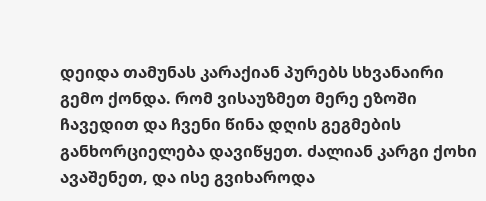დეიდა თამუნას კარაქიან პურებს სხვანაირი გემო ქონდა. რომ ვისაუზმეთ მერე ეზოში ჩავედით და ჩვენი წინა დღის გეგმების განხორციელება დავიწყეთ. ძალიან კარგი ქოხი ავაშენეთ, და ისე გვიხაროდა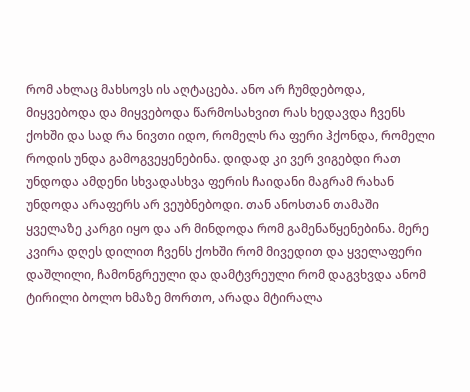რომ ახლაც მახსოვს ის აღტაცება. ანო არ ჩუმდებოდა, მიყვებოდა და მიყვებოდა წარმოსახვით რას ხედავდა ჩვენს ქოხში და სად რა ნივთი იდო, რომელს რა ფერი ჰქონდა, რომელი როდის უნდა გამოგვეყენებინა. დიდად კი ვერ ვიგებდი რათ უნდოდა ამდენი სხვადასხვა ფერის ჩაიდანი მაგრამ რახან უნდოდა არაფერს არ ვეუბნებოდი. თან ანოსთან თამაში ყველაზე კარგი იყო და არ მინდოდა რომ გამენაწყენებინა. მერე კვირა დღეს დილით ჩვენს ქოხში რომ მივედით და ყველაფერი დაშლილი, ჩამონგრეული და დამტვრეული რომ დაგვხვდა ანომ ტირილი ბოლო ხმაზე მორთო, არადა მტირალა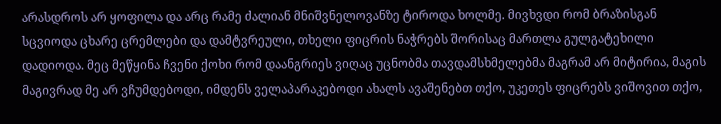არასდროს არ ყოფილა და არც რამე ძალიან მნიშვნელოვანზე ტიროდა ხოლმე. მივხვდი რომ ბრაზისგან სცვიოდა ცხარე ცრემლები და დამტვრეული, თხელი ფიცრის ნაჭრებს შორისაც მართლა გულგატეხილი დადიოდა. მეც მეწყინა ჩვენი ქოხი რომ დაანგრიეს ვიღაც უცნობმა თავდამსხმელებმა მაგრამ არ მიტირია, მაგის მაგივრად მე არ ვჩუმდებოდი, იმდენს ველაპარაკებოდი ახალს ავაშენებთ თქო, უკეთეს ფიცრებს ვიშოვით თქო,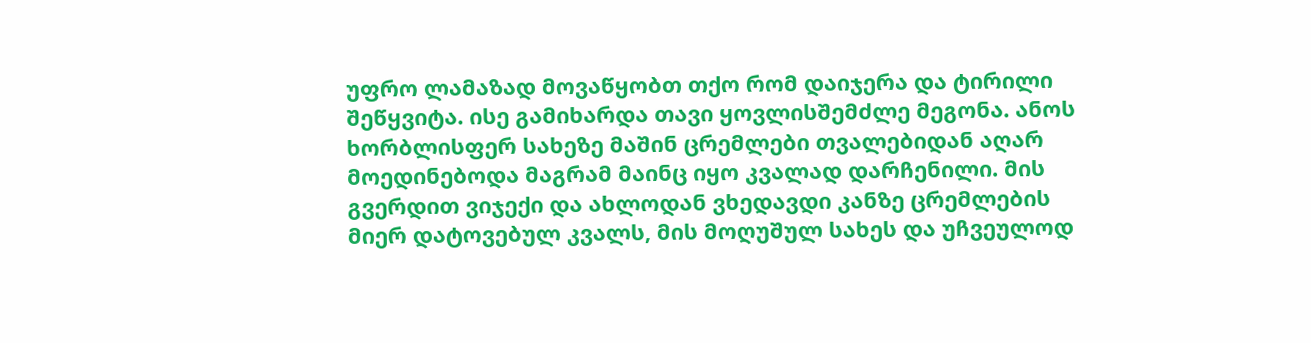უფრო ლამაზად მოვაწყობთ თქო რომ დაიჯერა და ტირილი შეწყვიტა. ისე გამიხარდა თავი ყოვლისშემძლე მეგონა. ანოს ხორბლისფერ სახეზე მაშინ ცრემლები თვალებიდან აღარ მოედინებოდა მაგრამ მაინც იყო კვალად დარჩენილი. მის გვერდით ვიჯექი და ახლოდან ვხედავდი კანზე ცრემლების მიერ დატოვებულ კვალს, მის მოღუშულ სახეს და უჩვეულოდ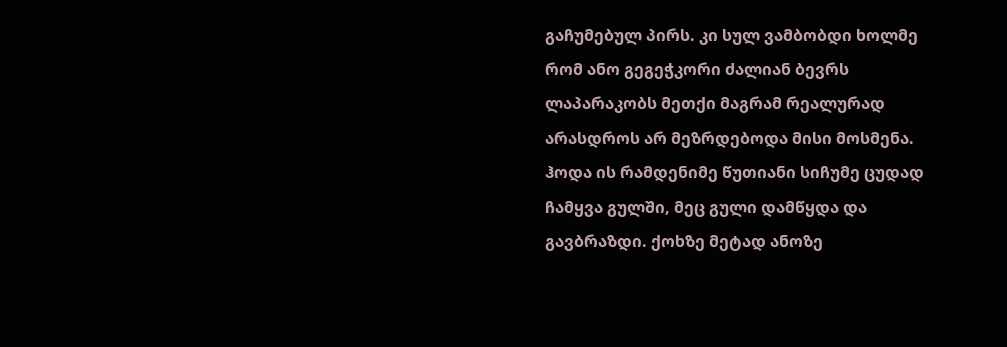გაჩუმებულ პირს. კი სულ ვამბობდი ხოლმე რომ ანო გეგეჭკორი ძალიან ბევრს ლაპარაკობს მეთქი მაგრამ რეალურად არასდროს არ მეზრდებოდა მისი მოსმენა. ჰოდა ის რამდენიმე წუთიანი სიჩუმე ცუდად ჩამყვა გულში, მეც გული დამწყდა და გავბრაზდი. ქოხზე მეტად ანოზე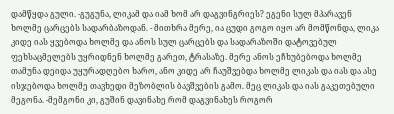დამწყდა გული. -გუგუნა, ლიკამ და იამ ხომ არ დაგვინგრიეს? ეგენი სულ მპარავენ ხოლმე ცარცებს სადარბაზოდან. - მითხრა მერე, ია ცუდი გოგო იყო არ მომწონდა, ლიკა კიდე იას ყვებოდა ხოლმე და ანოს სულ ცარცებს და სადარაზოში დატოვებულ ფეხსაცმელებს უყრიდნენ ხოლმე გარეთ, ტრასაზე. მერე ანოს ეჩხუბებოდა ხოლმე თამუნა დეიდა უყურადღებო ხარო, ანო კიდე არ ჩაუშვებდა ხოლმე ლიკას და იას და ასე ისჯებოდა ხოლმე თავხედი მეზობლის ბავშვების გამო. მეც ლიკას და იას გაკეთებული მეგონა. -მემგონი კი, გუშინ დავინახე რომ დაგვინახეს როგორ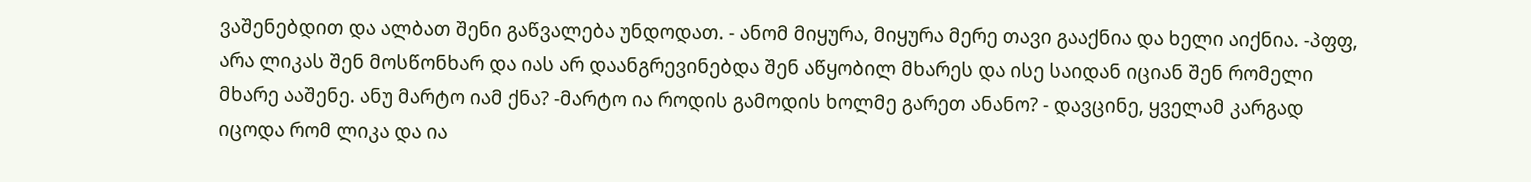ვაშენებდით და ალბათ შენი გაწვალება უნდოდათ. - ანომ მიყურა, მიყურა მერე თავი გააქნია და ხელი აიქნია. -პფფ, არა ლიკას შენ მოსწონხარ და იას არ დაანგრევინებდა შენ აწყობილ მხარეს და ისე საიდან იციან შენ რომელი მხარე ააშენე. ანუ მარტო იამ ქნა? -მარტო ია როდის გამოდის ხოლმე გარეთ ანანო? - დავცინე, ყველამ კარგად იცოდა რომ ლიკა და ია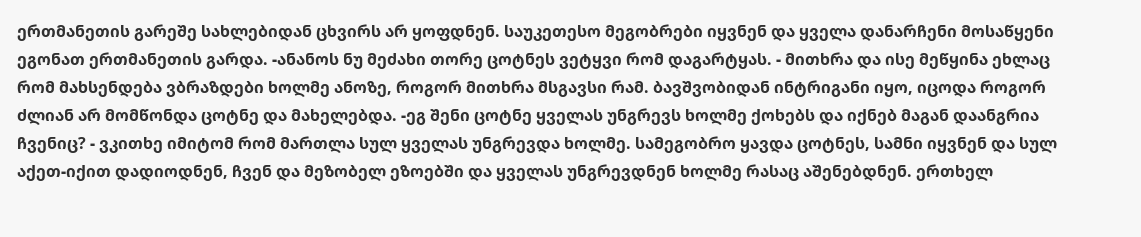ერთმანეთის გარეშე სახლებიდან ცხვირს არ ყოფდნენ. საუკეთესო მეგობრები იყვნენ და ყველა დანარჩენი მოსაწყენი ეგონათ ერთმანეთის გარდა. -ანანოს ნუ მეძახი თორე ცოტნეს ვეტყვი რომ დაგარტყას. - მითხრა და ისე მეწყინა ეხლაც რომ მახსენდება ვბრაზდები ხოლმე ანოზე, როგორ მითხრა მსგავსი რამ. ბავშვობიდან ინტრიგანი იყო, იცოდა როგორ ძლიან არ მომწონდა ცოტნე და მახელებდა. -ეგ შენი ცოტნე ყველას უნგრევს ხოლმე ქოხებს და იქნებ მაგან დაანგრია ჩვენიც? - ვკითხე იმიტომ რომ მართლა სულ ყველას უნგრევდა ხოლმე. სამეგობრო ყავდა ცოტნეს, სამნი იყვნენ და სულ აქეთ-იქით დადიოდნენ, ჩვენ და მეზობელ ეზოებში და ყველას უნგრევდნენ ხოლმე რასაც აშენებდნენ. ერთხელ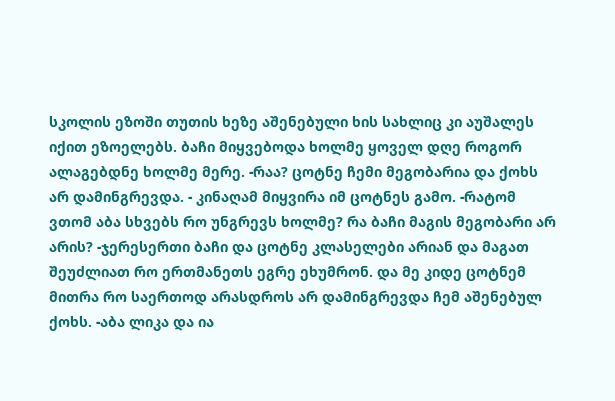სკოლის ეზოში თუთის ხეზე აშენებული ხის სახლიც კი აუშალეს იქით ეზოელებს. ბაჩი მიყვებოდა ხოლმე ყოველ დღე როგორ ალაგებდნე ხოლმე მერე. -რაა? ცოტნე ჩემი მეგობარია და ქოხს არ დამინგრევდა. - კინაღამ მიყვირა იმ ცოტნეს გამო. -რატომ ვთომ აბა სხვებს რო უნგრევს ხოლმე? რა ბაჩი მაგის მეგობარი არ არის? -ჯერესერთი ბაჩი და ცოტნე კლასელები არიან და მაგათ შეუძლიათ რო ერთმანეთს ეგრე ეხუმრონ. და მე კიდე ცოტნემ მითრა რო საერთოდ არასდროს არ დამინგრევდა ჩემ აშენებულ ქოხს. -აბა ლიკა და ია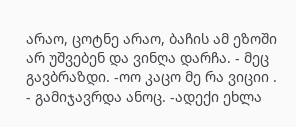არაო, ცოტნე არაო, ბაჩის ამ ეზოში არ უშვებენ და ვინღა დარჩა. - მეც გავბრაზდი. -ოო კაცო მე რა ვიციი . - გამიჯავრდა ანოც. -ადექი ეხლა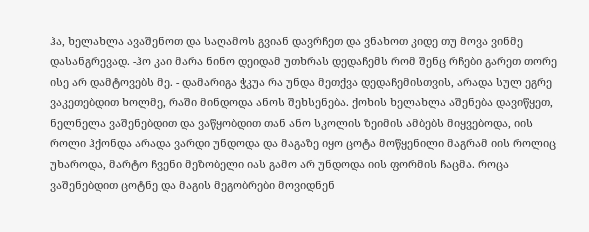ჰა, ხელახლა ავაშენოთ და საღამოს გვიან დავრჩეთ და ვნახოთ კიდე თუ მოვა ვინმე დასანგრევად. -ჰო კაი მარა ნინო დეიდამ უთხრას დედაჩემს რომ შენც რჩები გარეთ თორე ისე არ დამტოვებს მე. - დამარიგა ჭკუა რა უნდა მეთქვა დედაჩემისთვის, არადა სულ ეგრე ვაკეთებდით ხოლმე, რაში მინდოდა ანოს შეხსენება. ქოხის ხელახლა აშენება დავიწყეთ, ნელნელა ვაშენებდით და ვაწყობდით თან ანო სკოლის ზეიმის ამბებს მიყვებოდა, იის როლი ჰქონდა არადა ვარდი უნდოდა და მაგაზე იყო ცოტა მოწყენილი მაგრამ იის როლიც უხაროდა, მარტო ჩვენი მეზობელი იას გამო არ უნდოდა იის ფორმის ჩაცმა. როცა ვაშენებდით ცოტნე და მაგის მეგობრები მოვიდნენ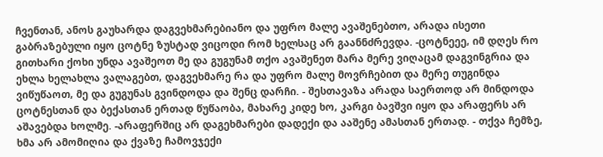ჩვენთან, ანოს გაუხარდა დაგვეხმარებიანო და უფრო მალე ავაშენებთო, არადა ისეთი გაბრაზებული იყო ცოტნე ზუსტად ვიცოდი რომ ხელსაც არ გაანნძრევდა. -ცოტნეეე, იმ დღეს რო გითხარი ქოხი უნდა ავაშეოთ მე და გუგუნამ თქო ავაშენეთ მარა მერე ვიღაცამ დაგვინგრია და ეხლა ხელახლა ვალაგებთ, დაგვეხმარე რა და უფრო მალე მოვრჩებით და მერე თუგინდა ვიწუწაოთ, მე და გუგუნას გვინდოდა და შენც დარჩი. - შესთავაზა არადა საერთოდ არ მინდოდა ცოტნესთან და ბექასთან ერთად წუწაობა, მახარე კიდე ხო, კარგი ბავშვი იყო და არაფერს არ აშავებდა ხოლმე. -არაფერშიც არ დაგეხმარები დადექი და ააშენე ამასთან ერთად. - თქვა ჩემზე, ხმა არ ამომიღია და ქვაზე ჩამოვჯექი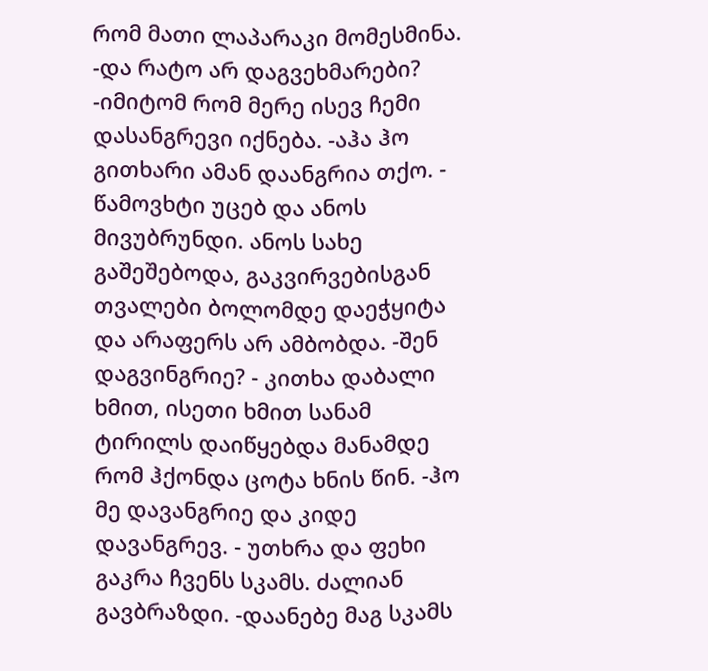რომ მათი ლაპარაკი მომესმინა. -და რატო არ დაგვეხმარები? -იმიტომ რომ მერე ისევ ჩემი დასანგრევი იქნება. -აჰა ჰო გითხარი ამან დაანგრია თქო. - წამოვხტი უცებ და ანოს მივუბრუნდი. ანოს სახე გაშეშებოდა, გაკვირვებისგან თვალები ბოლომდე დაეჭყიტა და არაფერს არ ამბობდა. -შენ დაგვინგრიე? - კითხა დაბალი ხმით, ისეთი ხმით სანამ ტირილს დაიწყებდა მანამდე რომ ჰქონდა ცოტა ხნის წინ. -ჰო მე დავანგრიე და კიდე დავანგრევ. - უთხრა და ფეხი გაკრა ჩვენს სკამს. ძალიან გავბრაზდი. -დაანებე მაგ სკამს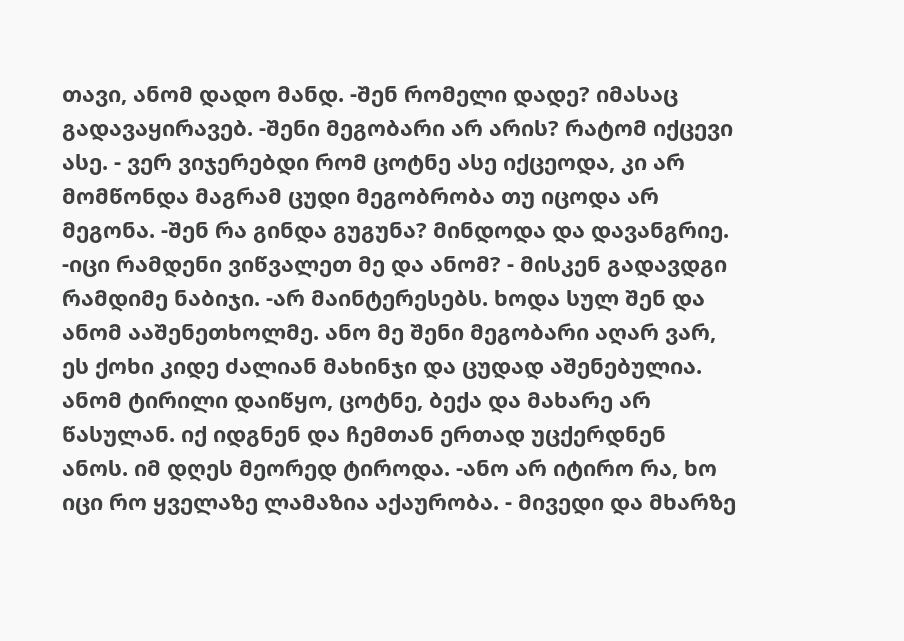თავი, ანომ დადო მანდ. -შენ რომელი დადე? იმასაც გადავაყირავებ. -შენი მეგობარი არ არის? რატომ იქცევი ასე. - ვერ ვიჯერებდი რომ ცოტნე ასე იქცეოდა, კი არ მომწონდა მაგრამ ცუდი მეგობრობა თუ იცოდა არ მეგონა. -შენ რა გინდა გუგუნა? მინდოდა და დავანგრიე. -იცი რამდენი ვიწვალეთ მე და ანომ? - მისკენ გადავდგი რამდიმე ნაბიჯი. -არ მაინტერესებს. ხოდა სულ შენ და ანომ ააშენეთხოლმე. ანო მე შენი მეგობარი აღარ ვარ, ეს ქოხი კიდე ძალიან მახინჯი და ცუდად აშენებულია. ანომ ტირილი დაიწყო, ცოტნე, ბექა და მახარე არ წასულან. იქ იდგნენ და ჩემთან ერთად უცქერდნენ ანოს. იმ დღეს მეორედ ტიროდა. -ანო არ იტირო რა, ხო იცი რო ყველაზე ლამაზია აქაურობა. - მივედი და მხარზე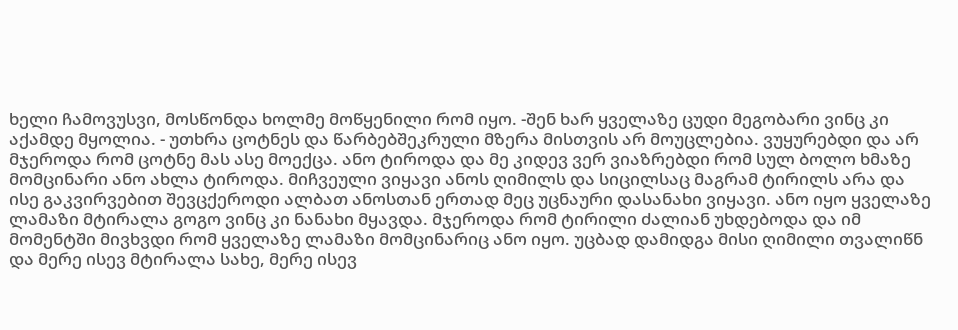ხელი ჩამოვუსვი, მოსწონდა ხოლმე მოწყენილი რომ იყო. -შენ ხარ ყველაზე ცუდი მეგობარი ვინც კი აქამდე მყოლია. - უთხრა ცოტნეს და წარბებშეკრული მზერა მისთვის არ მოუცლებია. ვუყურებდი და არ მჯეროდა რომ ცოტნე მას ასე მოექცა. ანო ტიროდა და მე კიდევ ვერ ვიაზრებდი რომ სულ ბოლო ხმაზე მომცინარი ანო ახლა ტიროდა. მიჩვეული ვიყავი ანოს ღიმილს და სიცილსაც მაგრამ ტირილს არა და ისე გაკვირვებით შევცქეროდი ალბათ ანოსთან ერთად მეც უცნაური დასანახი ვიყავი. ანო იყო ყველაზე ლამაზი მტირალა გოგო ვინც კი ნანახი მყავდა. მჯეროდა რომ ტირილი ძალიან უხდებოდა და იმ მომენტში მივხვდი რომ ყველაზე ლამაზი მომცინარიც ანო იყო. უცბად დამიდგა მისი ღიმილი თვალიწნ და მერე ისევ მტირალა სახე, მერე ისევ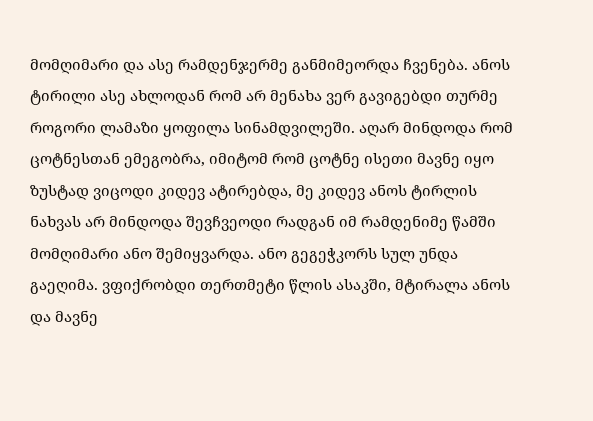მომღიმარი და ასე რამდენჯერმე განმიმეორდა ჩვენება. ანოს ტირილი ასე ახლოდან რომ არ მენახა ვერ გავიგებდი თურმე როგორი ლამაზი ყოფილა სინამდვილეში. აღარ მინდოდა რომ ცოტნესთან ემეგობრა, იმიტომ რომ ცოტნე ისეთი მავნე იყო ზუსტად ვიცოდი კიდევ ატირებდა, მე კიდევ ანოს ტირლის ნახვას არ მინდოდა შევჩვეოდი რადგან იმ რამდენიმე წამში მომღიმარი ანო შემიყვარდა. ანო გეგეჭკორს სულ უნდა გაეღიმა. ვფიქრობდი თერთმეტი წლის ასაკში, მტირალა ანოს და მავნე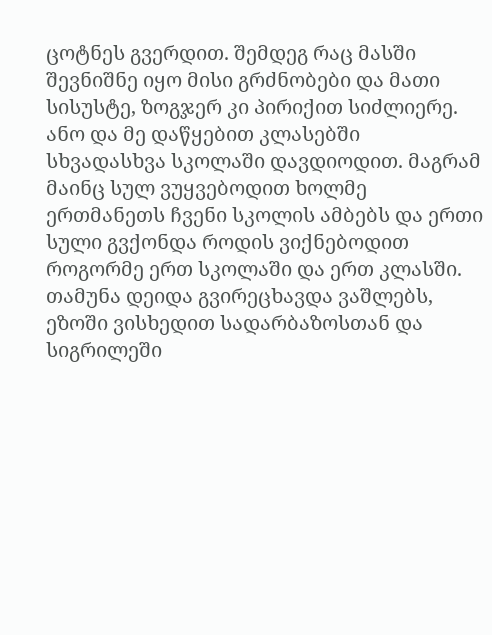ცოტნეს გვერდით. შემდეგ რაც მასში შევნიშნე იყო მისი გრძნობები და მათი სისუსტე, ზოგჯერ კი პირიქით სიძლიერე. ანო და მე დაწყებით კლასებში სხვადასხვა სკოლაში დავდიოდით. მაგრამ მაინც სულ ვუყვებოდით ხოლმე ერთმანეთს ჩვენი სკოლის ამბებს და ერთი სული გვქონდა როდის ვიქნებოდით როგორმე ერთ სკოლაში და ერთ კლასში. თამუნა დეიდა გვირეცხავდა ვაშლებს, ეზოში ვისხედით სადარბაზოსთან და სიგრილეში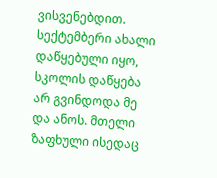ვისვენებდით. სექტემბერი ახალი დაწყებული იყო, სკოლის დაწყება არ გვინდოდა მე და ანოს. მთელი ზაფხული ისედაც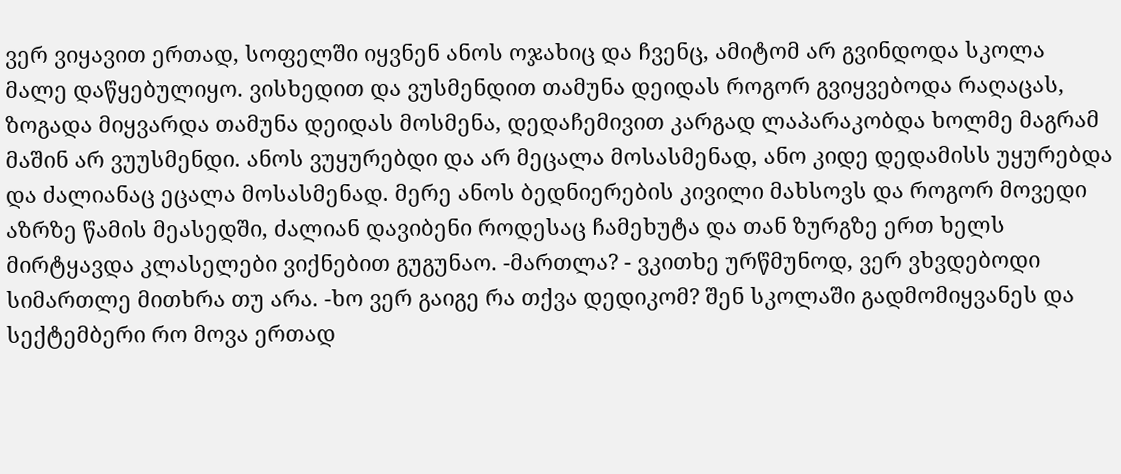ვერ ვიყავით ერთად, სოფელში იყვნენ ანოს ოჯახიც და ჩვენც, ამიტომ არ გვინდოდა სკოლა მალე დაწყებულიყო. ვისხედით და ვუსმენდით თამუნა დეიდას როგორ გვიყვებოდა რაღაცას, ზოგადა მიყვარდა თამუნა დეიდას მოსმენა, დედაჩემივით კარგად ლაპარაკობდა ხოლმე მაგრამ მაშინ არ ვუუსმენდი. ანოს ვუყურებდი და არ მეცალა მოსასმენად, ანო კიდე დედამისს უყურებდა და ძალიანაც ეცალა მოსასმენად. მერე ანოს ბედნიერების კივილი მახსოვს და როგორ მოვედი აზრზე წამის მეასედში, ძალიან დავიბენი როდესაც ჩამეხუტა და თან ზურგზე ერთ ხელს მირტყავდა კლასელები ვიქნებით გუგუნაო. -მართლა? - ვკითხე ურწმუნოდ, ვერ ვხვდებოდი სიმართლე მითხრა თუ არა. -ხო ვერ გაიგე რა თქვა დედიკომ? შენ სკოლაში გადმომიყვანეს და სექტემბერი რო მოვა ერთად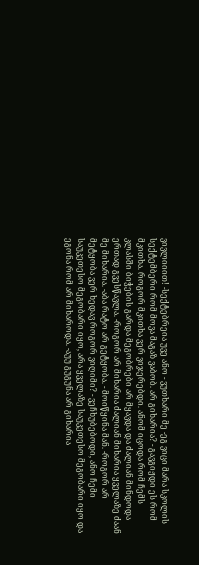ვივლიიით! -სექტებრეია უვე ანო - ვუთხარი მე -ეგ ვიცი მარა სკოლის სექტემბერი რომ მოვა მაგაზ ვაბობ. არ გიხარია? - გავგიჟდი ეს რომ მკითხა. როგორ მკითხა ვერ ვიჯერებდი. ანომ იცოდა რომ ჩემს კლასში ბიჭების გარდა მეგობრები არ მყავდა და ძალიან მინდოდა ერთად გვესწავლა. -როგორ არ მიხარია ძალიან მიხარია ყველაზე ძაან მე მიხარია. -აბა რატო არ გეტყობა. - მოიწყინა მან. -როგორ არ მეტყობა ვერ ხედავ როგორ ვიღიმი? - ვეჩხუბებოდი, ანო ჩემი საუკეთესო მეგობარი იყო, არა ყველაზე საუკეთესო მეგობარი იყო და ეგონა რომ არ მიხაროდა. -აუუ გუგუნა არ გიხარია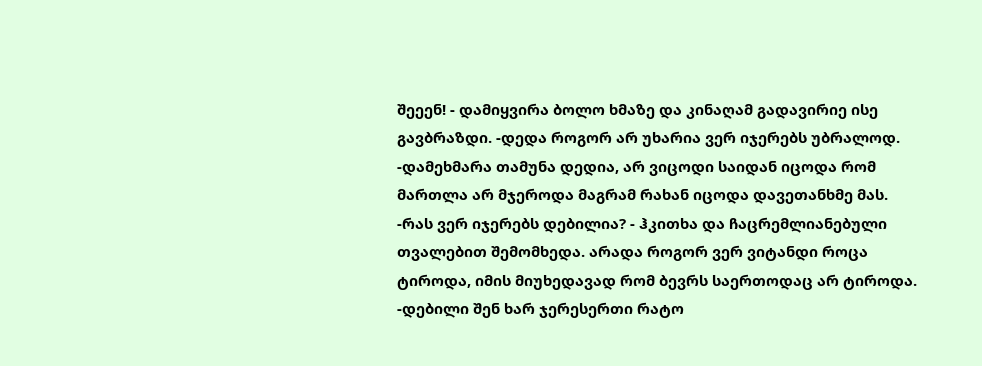შეეენ! - დამიყვირა ბოლო ხმაზე და კინაღამ გადავირიე ისე გავბრაზდი. -დედა როგორ არ უხარია ვერ იჯერებს უბრალოდ. -დამეხმარა თამუნა დედია, არ ვიცოდი საიდან იცოდა რომ მართლა არ მჯეროდა მაგრამ რახან იცოდა დავეთანხმე მას. -რას ვერ იჯერებს დებილია? - ჰკითხა და ჩაცრემლიანებული თვალებით შემომხედა. არადა როგორ ვერ ვიტანდი როცა ტიროდა, იმის მიუხედავად რომ ბევრს საერთოდაც არ ტიროდა. -დებილი შენ ხარ ჯერესერთი რატო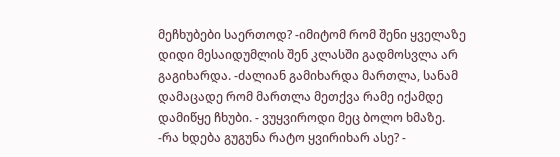მეჩხუბები საერთოდ? -იმიტომ რომ შენი ყველაზე დიდი მესაიდუმლის შენ კლასში გადმოსვლა არ გაგიხარდა. -ძალიან გამიხარდა მართლა, სანამ დამაცადე რომ მართლა მეთქვა რამე იქამდე დამიწყე ჩხუბი. - ვუყვიროდი მეც ბოლო ხმაზე. -რა ხდება გუგუნა რატო ყვირიხარ ასე? -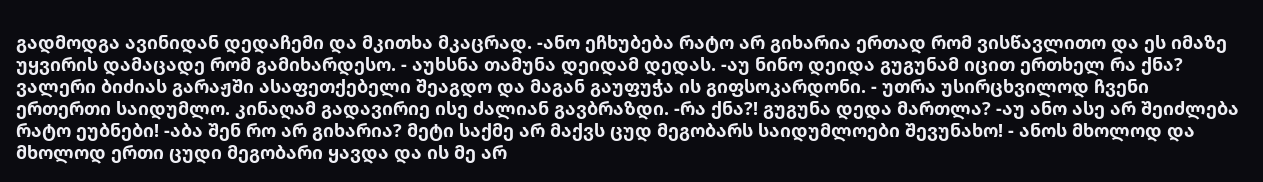გადმოდგა ავინიდან დედაჩემი და მკითხა მკაცრად. -ანო ეჩხუბება რატო არ გიხარია ერთად რომ ვისწავლითო და ეს იმაზე უყვირის დამაცადე რომ გამიხარდესო. - აუხსნა თამუნა დეიდამ დედას. -აუ ნინო დეიდა გუგუნამ იცით ერთხელ რა ქნა? ვალერი ბიძიას გარაჟში ასაფეთქებელი შეაგდო და მაგან გაუფუჭა ის გიფსოკარდონი. - უთრა უსირცხვილოდ ჩვენი ერთერთი საიდუმლო. კინაღამ გადავირიე ისე ძალიან გავბრაზდი. -რა ქნა?! გუგუნა დედა მართლა? -აუ ანო ასე არ შეიძლება რატო ეუბნები! -აბა შენ რო არ გიხარია? მეტი საქმე არ მაქვს ცუდ მეგობარს საიდუმლოები შევუნახო! - ანოს მხოლოდ და მხოლოდ ერთი ცუდი მეგობარი ყავდა და ის მე არ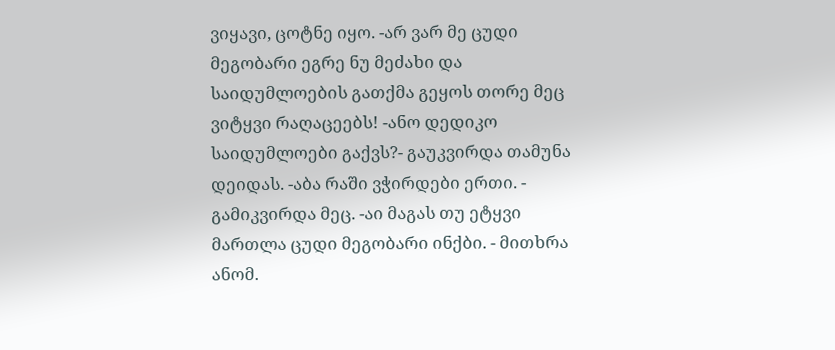ვიყავი, ცოტნე იყო. -არ ვარ მე ცუდი მეგობარი ეგრე ნუ მეძახი და საიდუმლოების გათქმა გეყოს თორე მეც ვიტყვი რაღაცეებს! -ანო დედიკო საიდუმლოები გაქვს?- გაუკვირდა თამუნა დეიდას. -აბა რაში ვჭირდები ერთი. - გამიკვირდა მეც. -აი მაგას თუ ეტყვი მართლა ცუდი მეგობარი ინქბი. - მითხრა ანომ.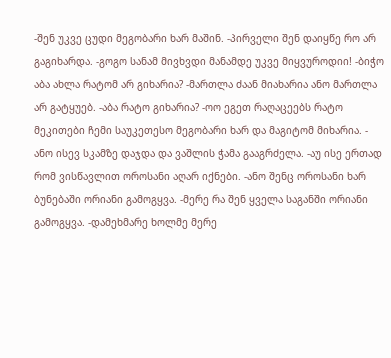-შენ უკვე ცუდი მეგობარი ხარ მაშინ. -პირველი შენ დაიყწე რო არ გაგიხარდა. -გოგო სანამ მივხვდი მანამდე უკვე მიყვუროდიი! -ბიჭო აბა ახლა რატომ არ გიხარია? -მართლა ძაან მიახარია ანო მართლა არ გატყუებ. -აბა რატო გიხარია? -ოო ეგეთ რაღაცეებს რატო მეკითები ჩემი საუკეთესო მეგობარი ხარ და მაგიტომ მიხარია. - ანო ისევ სკამზე დაჯდა და ვაშლის ჭამა გააგრძელა. -აუ ისე ერთად რომ ვისწავლით ოროსანი აღარ იქნები. -ანო შენც ოროსანი ხარ ბუნებაში ორიანი გამოგყვა. -მერე რა შენ ყველა საგანში ორიანი გამოგყვა. -დამეხმარე ხოლმე მერე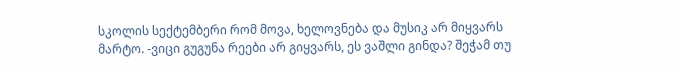სკოლის სექტემბერი რომ მოვა, ხელოვნება და მუსიკ არ მიყვარს მარტო. -ვიცი გუგუნა რეები არ გიყვარს, ეს ვაშლი გინდა? შეჭამ თუ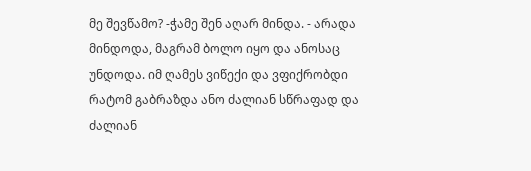მე შევწამო? -ჭამე შენ აღარ მინდა. - არადა მინდოდა, მაგრამ ბოლო იყო და ანოსაც უნდოდა. იმ ღამეს ვიწექი და ვფიქრობდი რატომ გაბრაზდა ანო ძალიან სწრაფად და ძალიან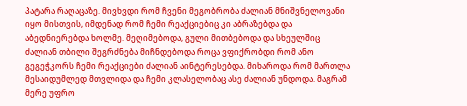პატარა რაღაცაზე. მივხვდი რომ ჩვენი მეგობრობა ძალიან მნიშვნელოვანი იყო მისთვის, იმდენად რომ ჩემი რეაქციებიც კი აბრაზებდა და აბედნიერებდა ხოლმე. მეღიმებოდა, გული მითბებოდა და სხეულშიც ძალიან თბილი შეგრძნება მიჩნდებოდა როცა ვფიქრობდი რომ ანო გეგეჭკორს ჩემი რეაქციები ძალიან აინტერესებდა. მიხაროდა რომ მართლა მესაიდუმლედ მთვლიდა და ჩემი კლასელობაც ასე ძალიან უნდოდა. მაგრამ მერე უფრო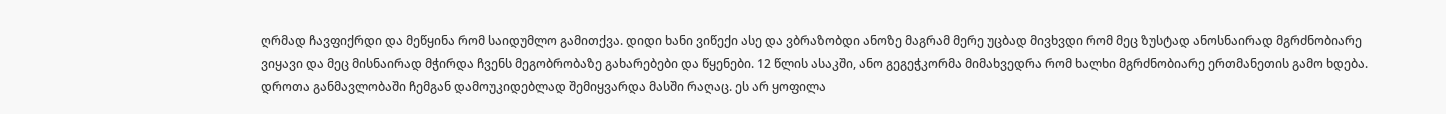ღრმად ჩავფიქრდი და მეწყინა რომ საიდუმლო გამითქვა. დიდი ხანი ვიწექი ასე და ვბრაზობდი ანოზე მაგრამ მერე უცბად მივხვდი რომ მეც ზუსტად ანოსნაირად მგრძნობიარე ვიყავი და მეც მისნაირად მჭირდა ჩვენს მეგობრობაზე გახარებები და წყენები. 12 წლის ასაკში, ანო გეგეჭკორმა მიმახვედრა რომ ხალხი მგრძნობიარე ერთმანეთის გამო ხდება. დროთა განმავლობაში ჩემგან დამოუკიდებლად შემიყვარდა მასში რაღაც. ეს არ ყოფილა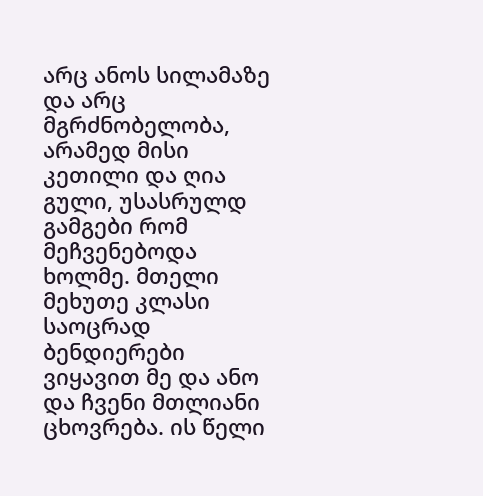არც ანოს სილამაზე და არც მგრძნობელობა, არამედ მისი კეთილი და ღია გული, უსასრულდ გამგები რომ მეჩვენებოდა ხოლმე. მთელი მეხუთე კლასი საოცრად ბენდიერები ვიყავით მე და ანო და ჩვენი მთლიანი ცხოვრება. ის წელი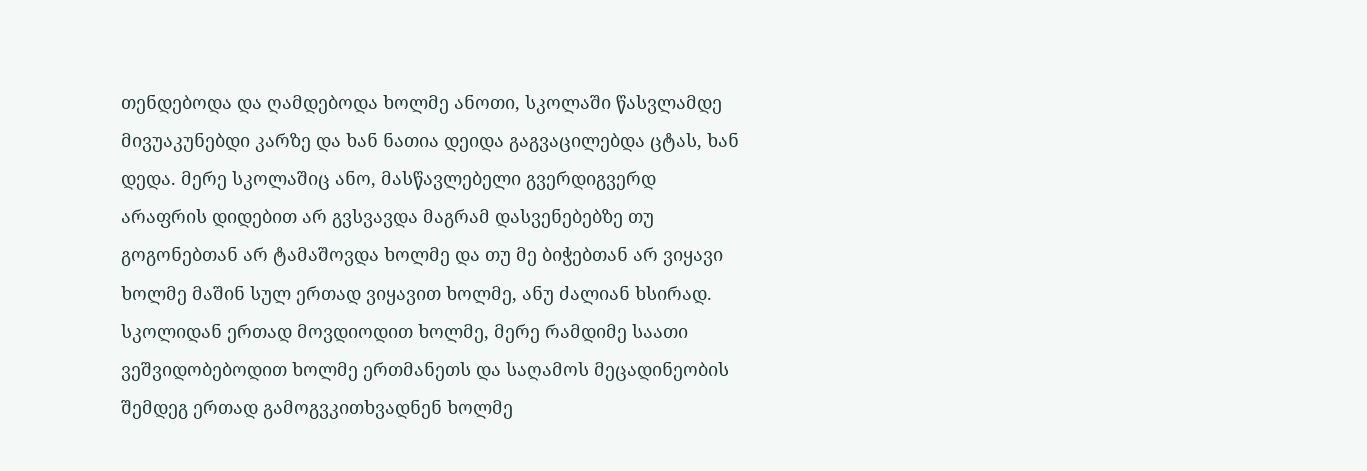თენდებოდა და ღამდებოდა ხოლმე ანოთი, სკოლაში წასვლამდე მივუაკუნებდი კარზე და ხან ნათია დეიდა გაგვაცილებდა ცტას, ხან დედა. მერე სკოლაშიც ანო, მასწავლებელი გვერდიგვერდ არაფრის დიდებით არ გვსვავდა მაგრამ დასვენებებზე თუ გოგონებთან არ ტამაშოვდა ხოლმე და თუ მე ბიჭებთან არ ვიყავი ხოლმე მაშინ სულ ერთად ვიყავით ხოლმე, ანუ ძალიან ხსირად. სკოლიდან ერთად მოვდიოდით ხოლმე, მერე რამდიმე საათი ვეშვიდობებოდით ხოლმე ერთმანეთს და საღამოს მეცადინეობის შემდეგ ერთად გამოგვკითხვადნენ ხოლმე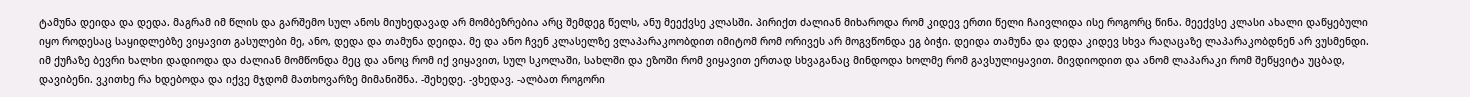ტამუნა დეიდა და დედა. მაგრამ იმ წლის და გარშემო სულ ანოს მიუხედავად არ მომბეზრებია არც შემდეგ წელს, ანუ მეექვსე კლასში. პირიქთ ძალიან მიხაროდა რომ კიდევ ერთი წელი ჩაივლიდა ისე როგორც წინა. მეექვსე კლასი ახალი დაწყებული იყო როდესაც საყიდლებზე ვიყავით გასულები მე, ანო, დედა და თამუნა დეიდა. მე და ანო ჩვენ კლასელზე ვლაპარაკოობდით იმიტომ რომ ორივეს არ მოგვწონდა ეგ ბიჭი. დეიდა თამუნა და დედა კიდევ სხვა რაღაცაზე ლაპარაკობდნენ არ ვუსმენდი. იმ ქუჩაზე ბევრი ხალხი დადიოდა და ძალიან მომწონდა მეც და ანოც რომ იქ ვიყავით, სულ სკოლაში, სახლში და ეზოში რომ ვიყავით ერთად სხვაგანაც მინდოდა ხოლმე რომ გავსულიყავით. მივდიოდით და ანომ ლაპარაკი რომ შეწყვიტა უცბად, დავიბენი. ვკითხე რა ხდებოდა და იქვე მჯდომ მათხოვარზე მიმანიშნა. -შეხედე. -ვხედავ. -ალბათ როგორი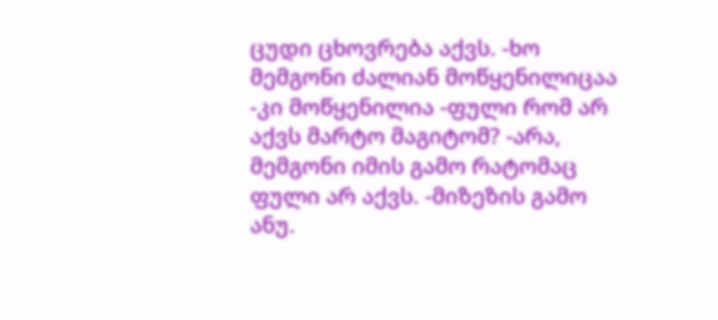ცუდი ცხოვრება აქვს. -ხო მემგონი ძალიან მოწყენილიცაა -კი მოწყენილია -ფული რომ არ აქვს მარტო მაგიტომ? -არა, მემგონი იმის გამო რატომაც ფული არ აქვს. -მიზეზის გამო ანუ.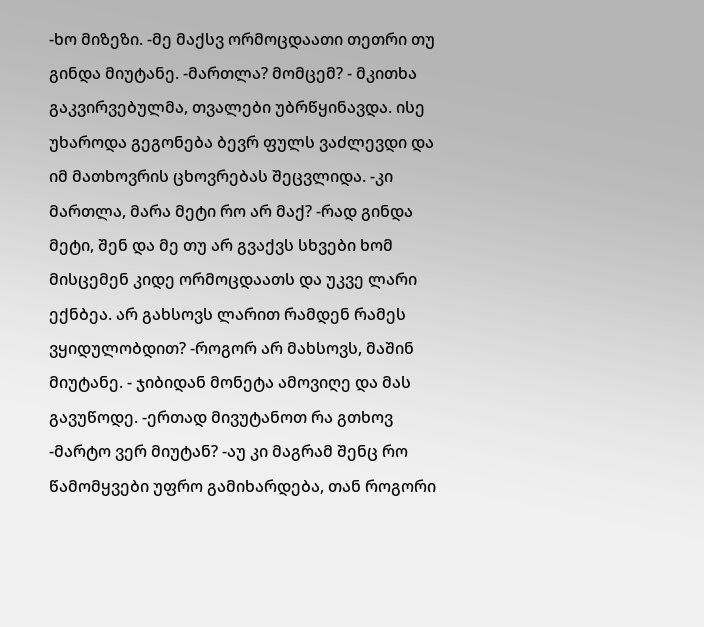-ხო მიზეზი. -მე მაქსვ ორმოცდაათი თეთრი თუ გინდა მიუტანე. -მართლა? მომცემ? - მკითხა გაკვირვებულმა, თვალები უბრწყინავდა. ისე უხაროდა გეგონება ბევრ ფულს ვაძლევდი და იმ მათხოვრის ცხოვრებას შეცვლიდა. -კი მართლა, მარა მეტი რო არ მაქ? -რად გინდა მეტი, შენ და მე თუ არ გვაქვს სხვები ხომ მისცემენ კიდე ორმოცდაათს და უკვე ლარი ექნბეა. არ გახსოვს ლარით რამდენ რამეს ვყიდულობდით? -როგორ არ მახსოვს, მაშინ მიუტანე. - ჯიბიდან მონეტა ამოვიღე და მას გავუწოდე. -ერთად მივუტანოთ რა გთხოვ -მარტო ვერ მიუტან? -აუ კი მაგრამ შენც რო წამომყვები უფრო გამიხარდება, თან როგორი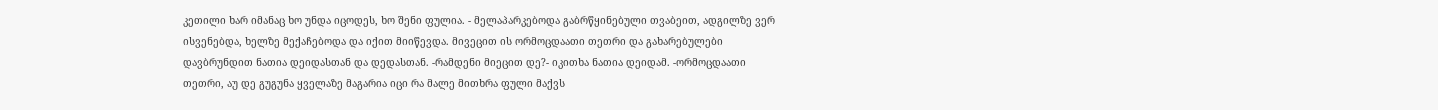კეთილი ხარ იმანაც ხო უნდა იცოდეს, ხო შენი ფულია. - მელაპარკებოდა გაბრწყინებული თვაბეით, ადგილზე ვერ ისვენებდა, ხელზე მექაჩებოდა და იქით მიიწევდა. მივეცით ის ორმოცდაათი თეთრი და გახარებულები დავბრუნდით ნათია დეიდასთან და დედასთან. -რამდენი მიეცით დე?- იკითხა ნათია დეიდამ. -ორმოცდაათი თეთრი, აუ დე გუგუნა ყველაზე მაგარია იცი რა მალე მითხრა ფული მაქვს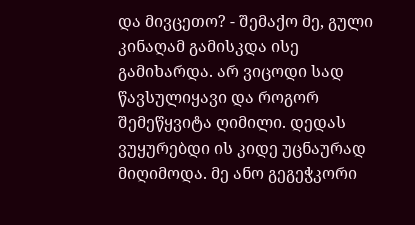და მივცეთო? - შემაქო მე, გული კინაღამ გამისკდა ისე გამიხარდა. არ ვიცოდი სად წავსულიყავი და როგორ შემეწყვიტა ღიმილი. დედას ვუყურებდი ის კიდე უცნაურად მიღიმოდა. მე ანო გეგეჭკორი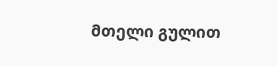მთელი გულით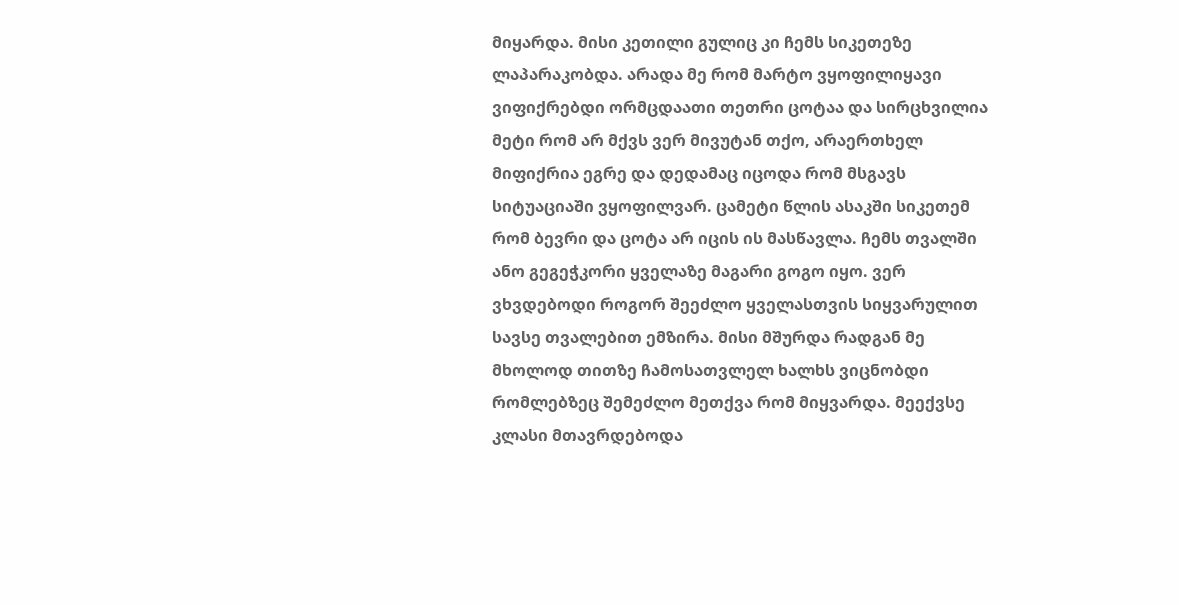მიყარდა. მისი კეთილი გულიც კი ჩემს სიკეთეზე ლაპარაკობდა. არადა მე რომ მარტო ვყოფილიყავი ვიფიქრებდი ორმცდაათი თეთრი ცოტაა და სირცხვილია მეტი რომ არ მქვს ვერ მივუტან თქო, არაერთხელ მიფიქრია ეგრე და დედამაც იცოდა რომ მსგავს სიტუაციაში ვყოფილვარ. ცამეტი წლის ასაკში სიკეთემ რომ ბევრი და ცოტა არ იცის ის მასწავლა. ჩემს თვალში ანო გეგეჭკორი ყველაზე მაგარი გოგო იყო. ვერ ვხვდებოდი როგორ შეეძლო ყველასთვის სიყვარულით სავსე თვალებით ემზირა. მისი მშურდა რადგან მე მხოლოდ თითზე ჩამოსათვლელ ხალხს ვიცნობდი რომლებზეც შემეძლო მეთქვა რომ მიყვარდა. მეექვსე კლასი მთავრდებოდა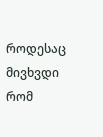როდესაც მივხვდი რომ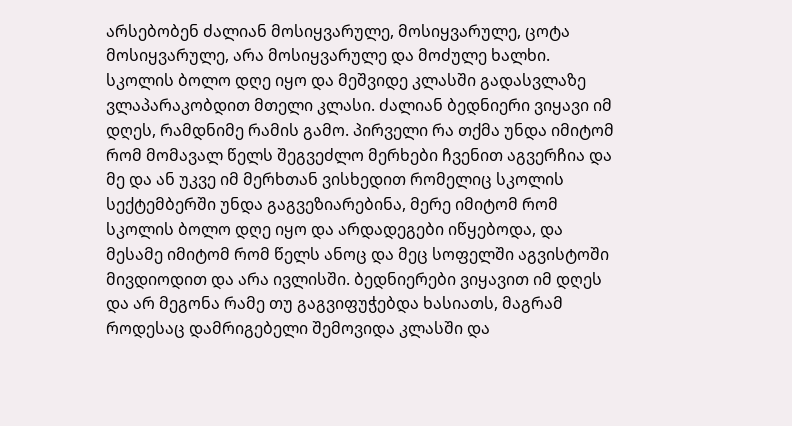არსებობენ ძალიან მოსიყვარულე, მოსიყვარულე, ცოტა მოსიყვარულე, არა მოსიყვარულე და მოძულე ხალხი. სკოლის ბოლო დღე იყო და მეშვიდე კლასში გადასვლაზე ვლაპარაკობდით მთელი კლასი. ძალიან ბედნიერი ვიყავი იმ დღეს, რამდნიმე რამის გამო. პირველი რა თქმა უნდა იმიტომ რომ მომავალ წელს შეგვეძლო მერხები ჩვენით აგვერჩია და მე და ან უკვე იმ მერხთან ვისხედით რომელიც სკოლის სექტემბერში უნდა გაგვეზიარებინა, მერე იმიტომ რომ სკოლის ბოლო დღე იყო და არდადეგები იწყებოდა, და მესამე იმიტომ რომ წელს ანოც და მეც სოფელში აგვისტოში მივდიოდით და არა ივლისში. ბედნიერები ვიყავით იმ დღეს და არ მეგონა რამე თუ გაგვიფუჭებდა ხასიათს, მაგრამ როდესაც დამრიგებელი შემოვიდა კლასში და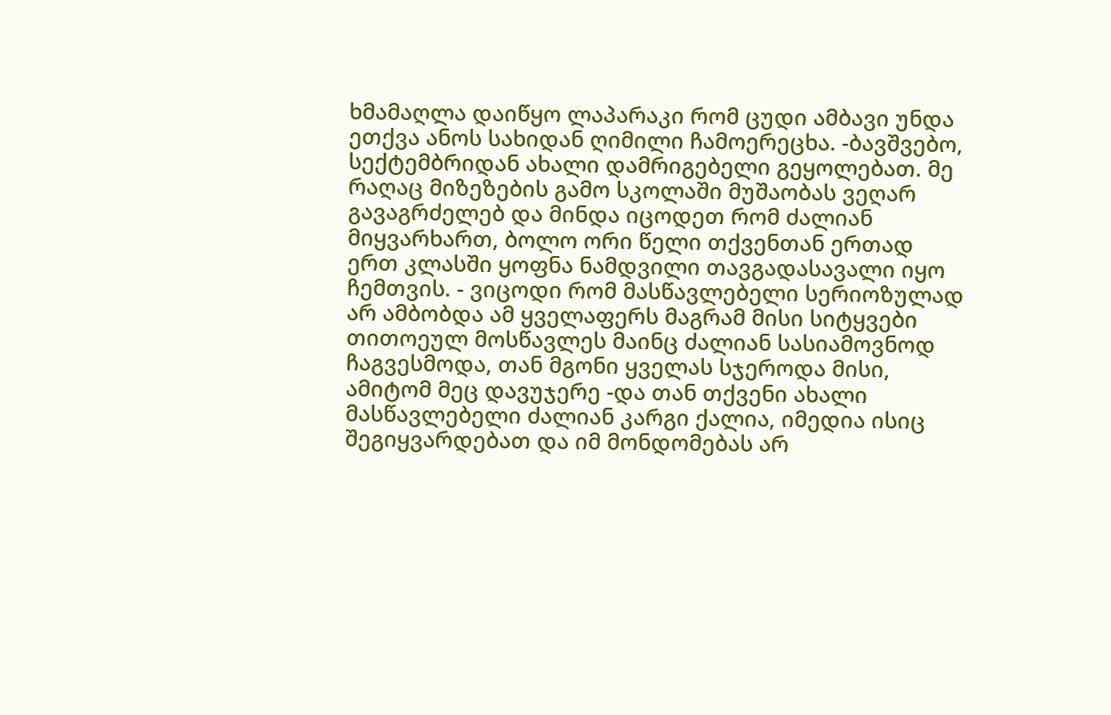ხმამაღლა დაიწყო ლაპარაკი რომ ცუდი ამბავი უნდა ეთქვა ანოს სახიდან ღიმილი ჩამოერეცხა. -ბავშვებო, სექტემბრიდან ახალი დამრიგებელი გეყოლებათ. მე რაღაც მიზეზების გამო სკოლაში მუშაობას ვეღარ გავაგრძელებ და მინდა იცოდეთ რომ ძალიან მიყვარხართ, ბოლო ორი წელი თქვენთან ერთად ერთ კლასში ყოფნა ნამდვილი თავგადასავალი იყო ჩემთვის. - ვიცოდი რომ მასწავლებელი სერიოზულად არ ამბობდა ამ ყველაფერს მაგრამ მისი სიტყვები თითოეულ მოსწავლეს მაინც ძალიან სასიამოვნოდ ჩაგვესმოდა, თან მგონი ყველას სჯეროდა მისი, ამიტომ მეც დავუჯერე -და თან თქვენი ახალი მასწავლებელი ძალიან კარგი ქალია, იმედია ისიც შეგიყვარდებათ და იმ მონდომებას არ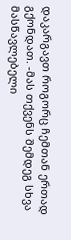დაკარგავთ როგორც ჩემთან ერთად გქონდათ. -მას თქვენს შემდეგ სხვა მასწავლებელი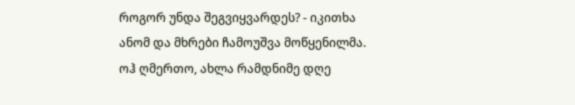როგორ უნდა შეგვიყვარდეს? - იკითხა ანომ და მხრები ჩამოუშვა მოწყენილმა. ოჰ ღმერთო, ახლა რამდნიმე დღე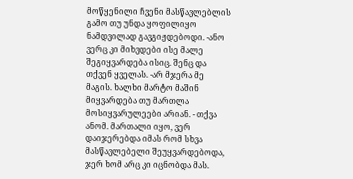მოწყენილი ჩვენი მასწავლებლის გამო თუ უნდა ყოფილიყო ნამდვილად გავგიჟდებოდი. -ანო ვერც კი მიხვდები ისე მალე შეგიყვარდება ისიც. შენც და თქვენ ყველას. -არ მჯერა მე მაგის. ხალხი მარტო მაშინ მიყვარდება თუ მართლა მოსიყვარულეები არიან. - თქვა ანომ. მართალი იყო, ვერ დაიჯერებდა იმას რომ სხვა მასწავლებელი შეუყვარდებოდა, ჯერ ხომ არც კი იცნობდა მას.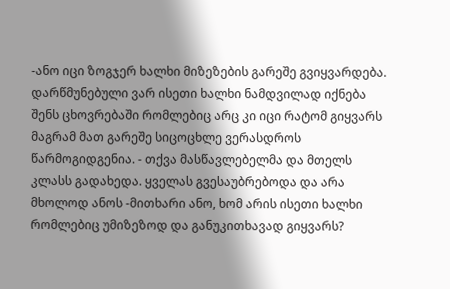-ანო იცი ზოგჯერ ხალხი მიზეზების გარეშე გვიყვარდება. დარწმუნებული ვარ ისეთი ხალხი ნამდვილად იქნება შენს ცხოვრებაში რომლებიც არც კი იცი რატომ გიყვარს მაგრამ მათ გარეშე სიცოცხლე ვერასდროს წარმოგიდგენია. - თქვა მასწავლებელმა და მთელს კლასს გადახედა. ყველას გვესაუბრებოდა და არა მხოლოდ ანოს -მითხარი ანო, ხომ არის ისეთი ხალხი რომლებიც უმიზეზოდ და განუკითხავად გიყვარს?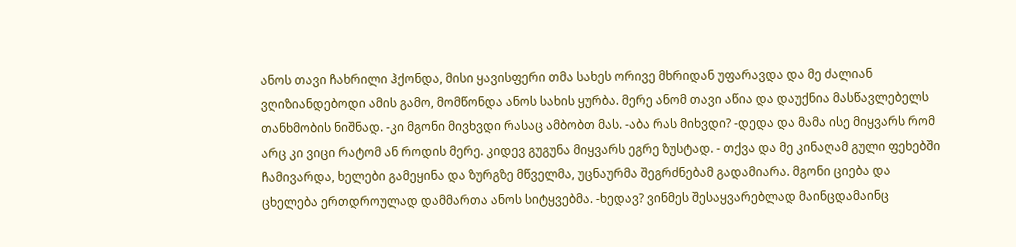ანოს თავი ჩახრილი ჰქონდა, მისი ყავისფერი თმა სახეს ორივე მხრიდან უფარავდა და მე ძალიან ვღიზიანდებოდი ამის გამო, მომწონდა ანოს სახის ყურბა. მერე ანომ თავი აწია და დაუქნია მასწავლებელს თანხმობის ნიშნად. -კი მგონი მივხვდი რასაც ამბობთ მას. -აბა რას მიხვდი? -დედა და მამა ისე მიყვარს რომ არც კი ვიცი რატომ ან როდის მერე. კიდევ გუგუნა მიყვარს ეგრე ზუსტად. - თქვა და მე კინაღამ გული ფეხებში ჩამივარდა, ხელები გამეყინა და ზურგზე მწველმა, უცნაურმა შეგრძნებამ გადამიარა. მგონი ციება და ცხელება ერთდროულად დამმართა ანოს სიტყვებმა. -ხედავ? ვინმეს შესაყვარებლად მაინცდამაინც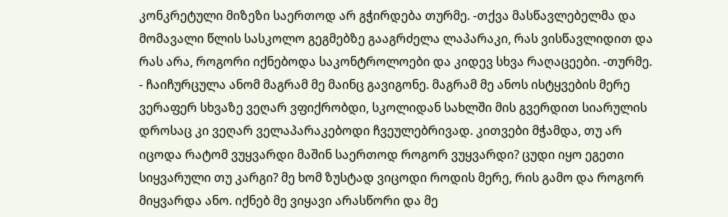კონკრეტული მიზეზი საერთოდ არ გჭირდება თურმე. -თქვა მასწავლებელმა და მომავალი წლის სასკოლო გეგმებზე გააგრძელა ლაპარაკი, რას ვისწავლიდით და რას არა, როგორი იქნებოდა საკონტროლოები და კიდევ სხვა რაღაცეები. -თურმე. - ჩაიჩურცულა ანომ მაგრამ მე მაინც გავიგონე. მაგრამ მე ანოს ისტყვების მერე ვერაფერ სხვაზე ვეღარ ვფიქრობდი, სკოლიდან სახლში მის გვერდით სიარულის დროსაც კი ვეღარ ველაპარაკებოდი ჩვეულებრივად. კითვები მჭამდა, თუ არ იცოდა რატომ ვუყვარდი მაშინ საერთოდ როგორ ვუყვარდი? ცუდი იყო ეგეთი სიყვარული თუ კარგი? მე ხომ ზუსტად ვიცოდი როდის მერე, რის გამო და როგორ მიყვარდა ანო. იქნებ მე ვიყავი არასწორი და მე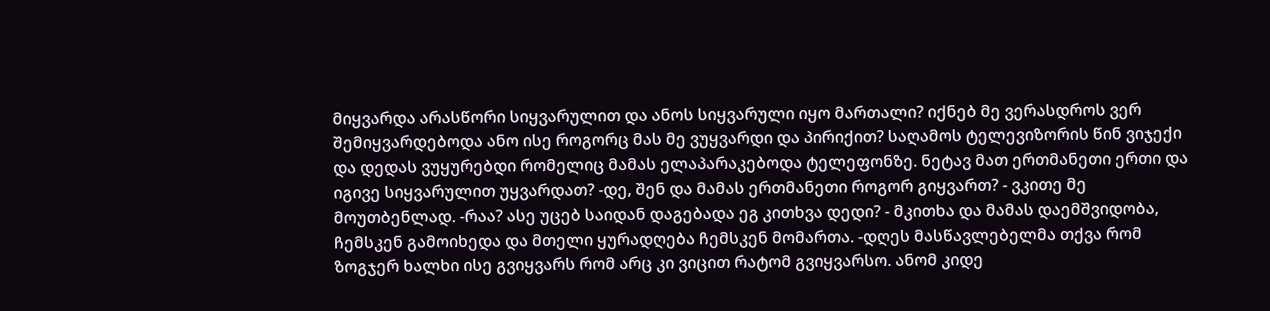მიყვარდა არასწორი სიყვარულით და ანოს სიყვარული იყო მართალი? იქნებ მე ვერასდროს ვერ შემიყვარდებოდა ანო ისე როგორც მას მე ვუყვარდი და პირიქით? საღამოს ტელევიზორის წინ ვიჯექი და დედას ვუყურებდი რომელიც მამას ელაპარაკებოდა ტელეფონზე. ნეტავ მათ ერთმანეთი ერთი და იგივე სიყვარულით უყვარდათ? -დე, შენ და მამას ერთმანეთი როგორ გიყვართ? - ვკითე მე მოუთბენლად. -რაა? ასე უცებ საიდან დაგებადა ეგ კითხვა დედი? - მკითხა და მამას დაემშვიდობა, ჩემსკენ გამოიხედა და მთელი ყურადღება ჩემსკენ მომართა. -დღეს მასწავლებელმა თქვა რომ ზოგჯერ ხალხი ისე გვიყვარს რომ არც კი ვიცით რატომ გვიყვარსო. ანომ კიდე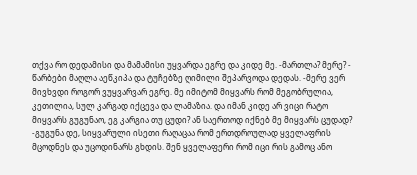თქვა რო დედამისი და მამამისი უყვარდა ეგრე და კიდე მე. -მართლა? მერე? - წარბები მაღლა აეწკიპა და ტუჩებზე ღიმილი შეპარვოდა დედას. -მერე ვერ მივხვდი როგორ ვუყვარვარ ეგრე. მე იმიტომ მიყვარს რომ მეგობრულია, კეთილია, სულ კარგად იქცევა და ლამაზია. და იმან კიდე არ ვიცი რატო მიყვარს გუგუნაო, ეგ კარგია თუ ცუდი? ან საერთოდ იქნებ მე მიყვარს ცუდად? -გუგუნა დე, სიყვარული ისეთი რაღაცაა რომ ერთდროულად ყველაფრის მცოდნეს და უცოდინარს გხდის. შენ ყველაფერი რომ იცი რის გამოც ანო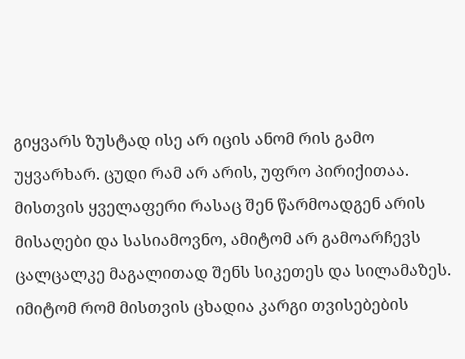გიყვარს ზუსტად ისე არ იცის ანომ რის გამო უყვარხარ. ცუდი რამ არ არის, უფრო პირიქითაა. მისთვის ყველაფერი რასაც შენ წარმოადგენ არის მისაღები და სასიამოვნო, ამიტომ არ გამოარჩევს ცალცალკე მაგალითად შენს სიკეთეს და სილამაზეს. იმიტომ რომ მისთვის ცხადია კარგი თვისებების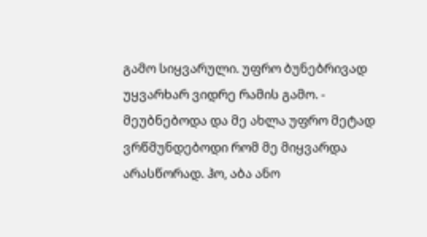გამო სიყვარული. უფრო ბუნებრივად უყვარხარ ვიდრე რამის გამო. - მეუბნებოდა და მე ახლა უფრო მეტად ვრწმუნდებოდი რომ მე მიყვარდა არასწორად. ჰო, აბა ანო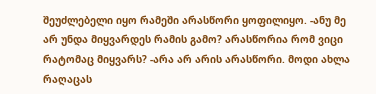შეუძლებელი იყო რამეში არასწორი ყოფილიყო. -ანუ მე არ უნდა მიყვარდეს რამის გამო? არასწორია რომ ვიცი რატომაც მიყვარს? -არა არ არის არასწორი. მოდი ახლა რაღაცას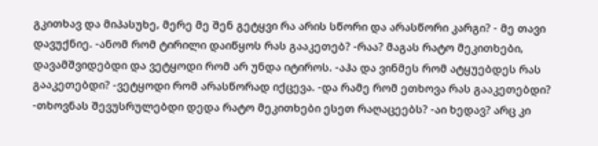გკითხავ და მიპასუხე, მერე მე შენ გეტყვი რა არის სწორი და არასწორი კარგი? - მე თავი დავუქნიე. -ანომ რომ ტირილი დაიწყოს რას გააკეთებ? -რაა? მაგას რატო მეკითხები, დავამშვიდებდი და ვეტყოდი რომ არ უნდა იტიროს. -აჰა და ვინმეს რომ ატყუებდეს რას გააკეთებდი? -ვეტყოდი რომ არასწორად იქცევა. -და რამე რომ ეთხოვა რას გააკეთებდი? -თხოვნას შევუსრულებდი დედა რატო მეკითხები ესეთ რაღაცეებს? -აი ხედავ? არც კი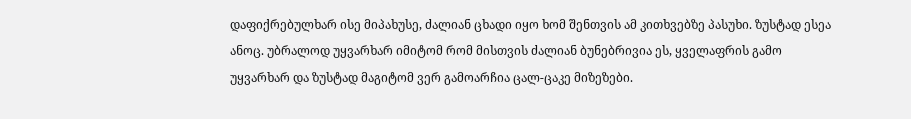დაფიქრებულხარ ისე მიპახუსე, ძალიან ცხადი იყო ხომ შენთვის ამ კითხვებზე პასუხი. ზუსტად ესეა ანოც. უბრალოდ უყვარხარ იმიტომ რომ მისთვის ძალიან ბუნებრივია ეს, ყველაფრის გამო უყვარხარ და ზუსტად მაგიტომ ვერ გამოარჩია ცალ-ცაკე მიზეზები.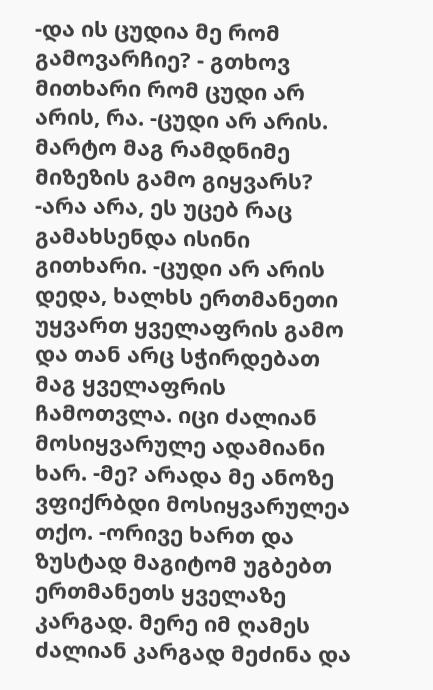-და ის ცუდია მე რომ გამოვარჩიე? - გთხოვ მითხარი რომ ცუდი არ არის, რა. -ცუდი არ არის. მარტო მაგ რამდნიმე მიზეზის გამო გიყვარს? -არა არა, ეს უცებ რაც გამახსენდა ისინი გითხარი. -ცუდი არ არის დედა, ხალხს ერთმანეთი უყვართ ყველაფრის გამო და თან არც სჭირდებათ მაგ ყველაფრის ჩამოთვლა. იცი ძალიან მოსიყვარულე ადამიანი ხარ. -მე? არადა მე ანოზე ვფიქრბდი მოსიყვარულეა თქო. -ორივე ხართ და ზუსტად მაგიტომ უგბებთ ერთმანეთს ყველაზე კარგად. მერე იმ ღამეს ძალიან კარგად მეძინა და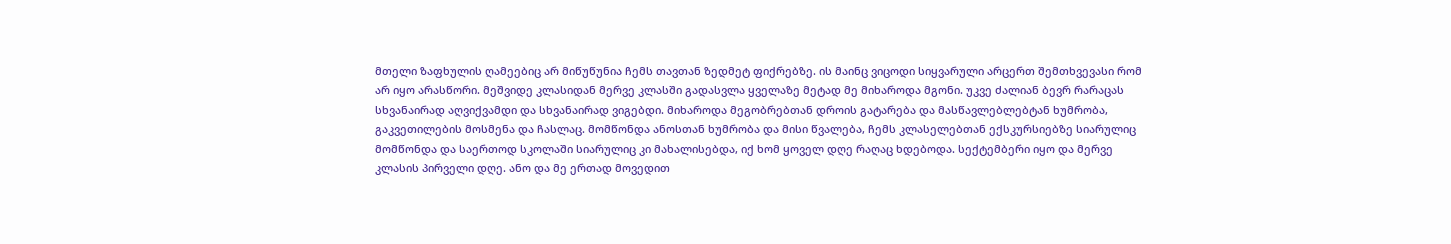მთელი ზაფხულის ღამეებიც არ მიწუწუნია ჩემს თავთან ზედმეტ ფიქრებზე. ის მაინც ვიცოდი სიყვარული არცერთ შემთხვევასი რომ არ იყო არასწორი. მეშვიდე კლასიდან მერვე კლასში გადასვლა ყველაზე მეტად მე მიხაროდა მგონი. უკვე ძალიან ბევრ რარაცას სხვანაირად აღვიქვამდი და სხვანაირად ვიგებდი. მიხაროდა მეგობრებთან დროის გატარება და მასწავლებლებტან ხუმრობა, გაკვეთილების მოსმენა და ჩასლაც. მომწონდა ანოსთან ხუმრობა და მისი წვალება, ჩემს კლასელებთან ექსკურსიებზე სიარულიც მომწონდა და საერთოდ სკოლაში სიარულიც კი მახალისებდა, იქ ხომ ყოველ დღე რაღაც ხდებოდა. სექტემბერი იყო და მერვე კლასის პირველი დღე. ანო და მე ერთად მოვედით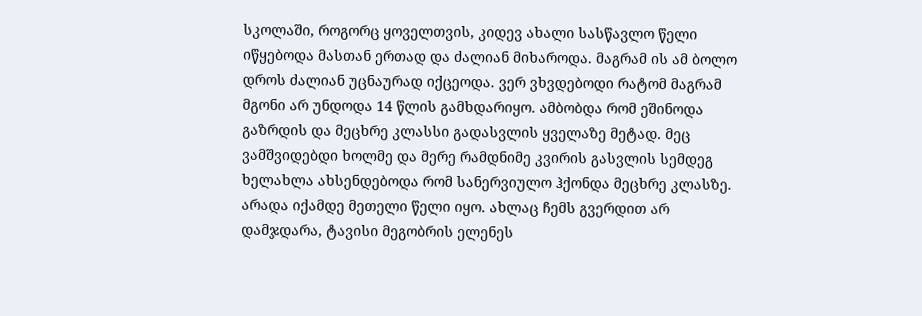სკოლაში, როგორც ყოველთვის, კიდევ ახალი სასწავლო წელი იწყებოდა მასთან ერთად და ძალიან მიხაროდა. მაგრამ ის ამ ბოლო დროს ძალიან უცნაურად იქცეოდა. ვერ ვხვდებოდი რატომ მაგრამ მგონი არ უნდოდა 14 წლის გამხდარიყო. ამბობდა რომ ეშინოდა გაზრდის და მეცხრე კლასსი გადასვლის ყველაზე მეტად. მეც ვამშვიდებდი ხოლმე და მერე რამდნიმე კვირის გასვლის სემდეგ ხელახლა ახსენდებოდა რომ სანერვიულო ჰქონდა მეცხრე კლასზე. არადა იქამდე მეთელი წელი იყო. ახლაც ჩემს გვერდით არ დამჯდარა, ტავისი მეგობრის ელენეს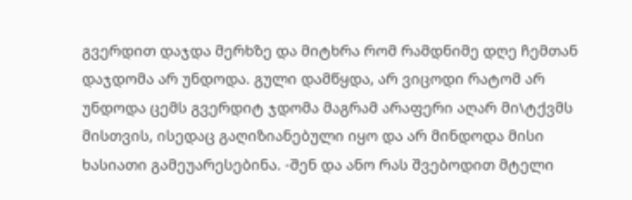გვერდით დაჯდა მერხზე და მიტხრა რომ რამდნიმე დღე ჩემთან დაჯდომა არ უნდოდა. გული დამწყდა, არ ვიცოდი რატომ არ უნდოდა ცემს გვერდიტ ჯდომა მაგრამ არაფერი აღარ მი\ტქვმს მისთვის, ისედაც გაღიზიანებული იყო და არ მინდოდა მისი ხასიათი გამეუარესებინა. -შენ და ანო რას შვებოდით მტელი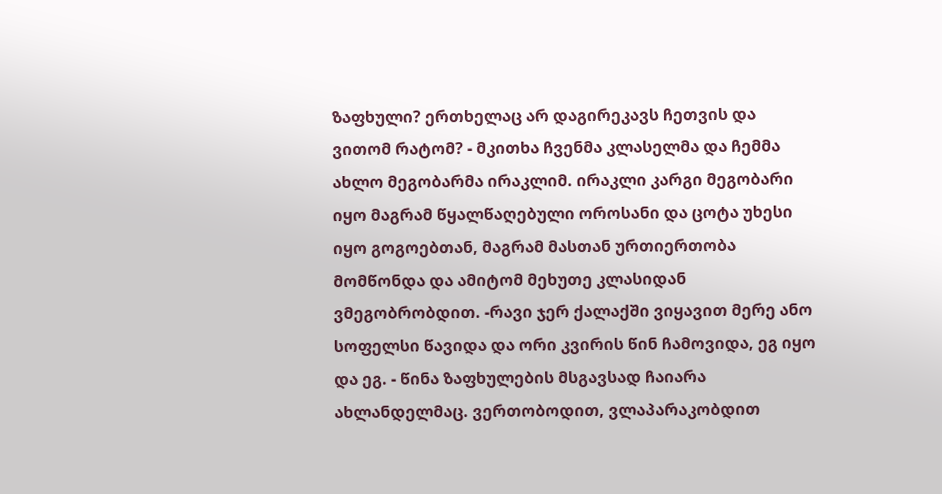ზაფხული? ერთხელაც არ დაგირეკავს ჩეთვის და ვითომ რატომ? - მკითხა ჩვენმა კლასელმა და ჩემმა ახლო მეგობარმა ირაკლიმ. ირაკლი კარგი მეგობარი იყო მაგრამ წყალწაღებული ოროსანი და ცოტა უხესი იყო გოგოებთან, მაგრამ მასთან ურთიერთობა მომწონდა და ამიტომ მეხუთე კლასიდან ვმეგობრობდით. -რავი ჯერ ქალაქში ვიყავით მერე ანო სოფელსი წავიდა და ორი კვირის წინ ჩამოვიდა, ეგ იყო და ეგ. - წინა ზაფხულების მსგავსად ჩაიარა ახლანდელმაც. ვერთობოდით, ვლაპარაკობდით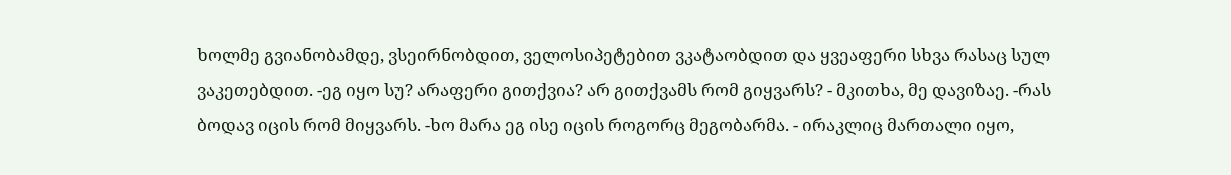ხოლმე გვიანობამდე, ვსეირნობდით, ველოსიპეტებით ვკატაობდით და ყვეაფერი სხვა რასაც სულ ვაკეთებდით. -ეგ იყო სუ? არაფერი გითქვია? არ გითქვამს რომ გიყვარს? - მკითხა, მე დავიზაე. -რას ბოდავ იცის რომ მიყვარს. -ხო მარა ეგ ისე იცის როგორც მეგობარმა. - ირაკლიც მართალი იყო,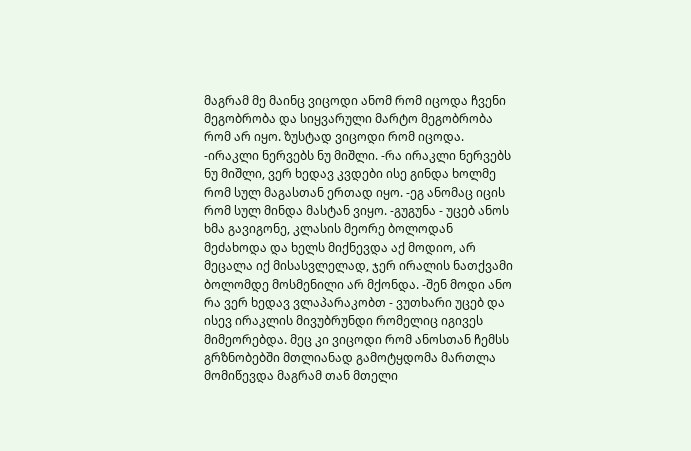მაგრამ მე მაინც ვიცოდი ანომ რომ იცოდა ჩვენი მეგობრობა და სიყვარული მარტო მეგობრობა რომ არ იყო. ზუსტად ვიცოდი რომ იცოდა. -ირაკლი ნერვებს ნუ მიშლი. -რა ირაკლი ნერვებს ნუ მიშლი, ვერ ხედავ კვდები ისე გინდა ხოლმე რომ სულ მაგასთან ერთად იყო. -ეგ ანომაც იცის რომ სულ მინდა მასტან ვიყო. -გუგუნა - უცებ ანოს ხმა გავიგონე, კლასის მეორე ბოლოდან მეძახოდა და ხელს მიქნევდა აქ მოდიო, არ მეცალა იქ მისასვლელად, ჯერ ირალის ნათქვამი ბოლომდე მოსმენილი არ მქონდა. -შენ მოდი ანო რა ვერ ხედავ ვლაპარაკობთ - ვუთხარი უცებ და ისევ ირაკლის მივუბრუნდი რომელიც იგივეს მიმეორებდა. მეც კი ვიცოდი რომ ანოსთან ჩემსს გრზნობებში მთლიანად გამოტყდომა მართლა მომიწევდა მაგრამ თან მთელი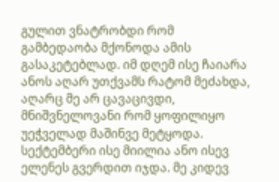გულით ვნატრობდი რომ გამბედაობა მქონოდა ამის გასაკეტებლად. იმ დღემ ისე ჩაიარა ანოს აღარ უთქვამს რატომ მეძახდა, აღარც მე არ ცავაცივდი, მნიშვნელოვანი რომ ყოფილიყო უეჭველად მაშინვე მეტყოდა. სექტემბერი ისე მიილია ანო ისევ ელენეს გვერდით იჯდა. მე კიდევ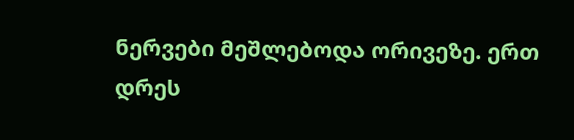ნერვები მეშლებოდა ორივეზე. ერთ დრეს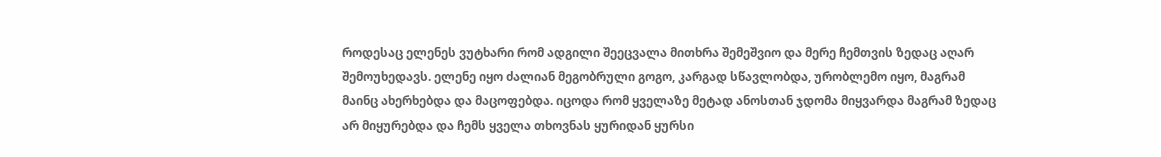როდესაც ელენეს ვუტხარი რომ ადგილი შეეცვალა მითხრა შემეშვიო და მერე ჩემთვის ზედაც აღარ შემოუხედავს. ელენე იყო ძალიან მეგობრული გოგო, კარგად სწავლობდა, ურობლემო იყო, მაგრამ მაინც ახერხებდა და მაცოფებდა. იცოდა რომ ყველაზე მეტად ანოსთან ჯდომა მიყვარდა მაგრამ ზედაც არ მიყურებდა და ჩემს ყველა თხოვნას ყურიდან ყურსი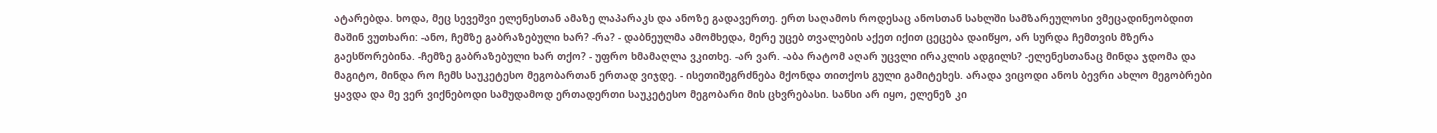ატარებდა. ხოდა, მეც სევეშვი ელენესთან ამაზე ლაპარაკს და ანოზე გადავერთე. ერთ საღამოს როდესაც ანოსთან სახლში სამზარეულოსი ვმეცადინეობდით მაშინ ვუთხარი: -ანო, ჩემზე გაბრაზებული ხარ? -რა? - დაბნეულმა ამომხედა, მერე უცებ თვალების აქეთ იქით ცეცება დაიწყო, არ სურდა ჩემთვის მზერა გაესწორებინა. -ჩემზე გაბრაზებული ხარ თქო? - უფრო ხმამაღლა ვკითხე. -არ ვარ. -აბა რატომ აღარ უცვლი ირაკლის ადგილს? -ელენესთანაც მინდა ჯდომა და მაგიტო, მინდა რო ჩემს საუკეტესო მეგობართან ერთად ვიჯდე. - ისეთიშეგრძნება მქონდა თითქოს გული გამიტეხეს. არადა ვიცოდი ანოს ბევრი ახლო მეგობრები ყავდა და მე ვერ ვიქნებოდი სამუდამოდ ერთადერთი საუკეტესო მეგობარი მის ცხვრებასი. სანსი არ იყო, ელენეზ კი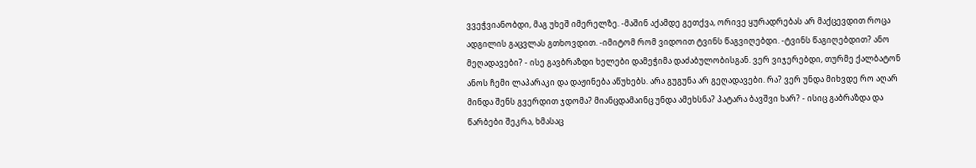ვვეჭვიანობდი, მაგ უხეშ იმერელზე. -მაშინ აქამდე გეთქვა, ორივე ყურადრებას არ მაქცევდით როცა ადგილის გაცვლას გთხოვდით. -იმიტომ რომ ვიდოით ტვინს წაგვიღებდი. -ტვინს წაგიღებდით? ანო მეღადავები? - ისე გავბრაზდი ხელები დამეჭიმა დაძაბულობისგან. ვერ ვიჯერებდი, თურმე ქალბატონ ანოს ჩემი ლაპარაკი და დაჟინება აწუხებს. არა გუგუნა არ გეღადავები. რა? ვერ უნდა მიხვდე რო აღარ მინდა შენს გვერდით ჯდომა? მიანცდამაინც უნდა ამეხსნა? პატარა ბავშვი ხარ? - ისიც გაბრაზდა და წარბები შეკრა, ხმასაც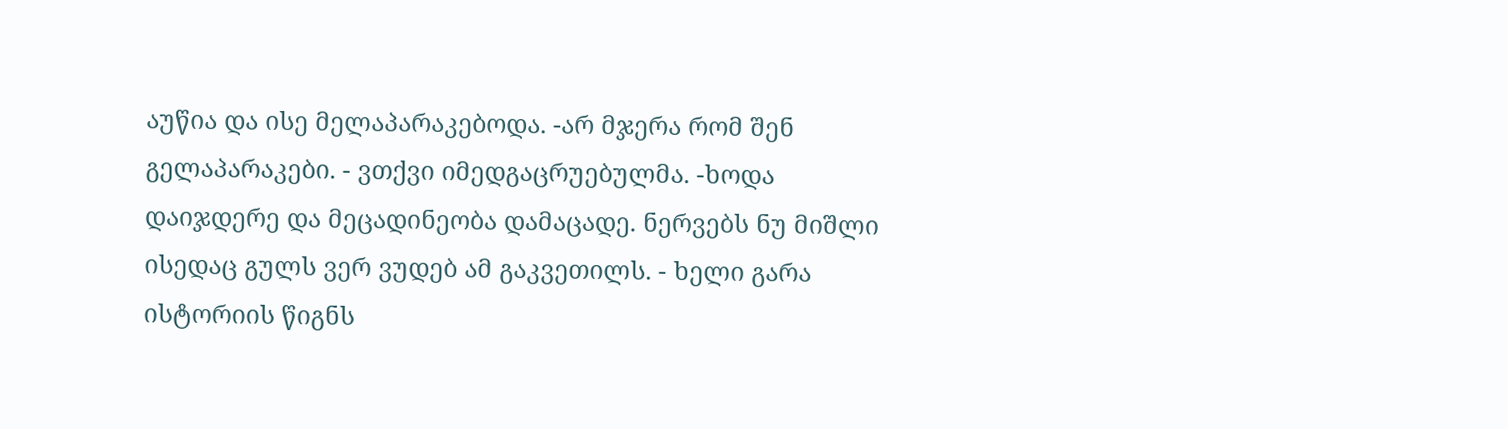აუწია და ისე მელაპარაკებოდა. -არ მჯერა რომ შენ გელაპარაკები. - ვთქვი იმედგაცრუებულმა. -ხოდა დაიჯდერე და მეცადინეობა დამაცადე. ნერვებს ნუ მიშლი ისედაც გულს ვერ ვუდებ ამ გაკვეთილს. - ხელი გარა ისტორიის წიგნს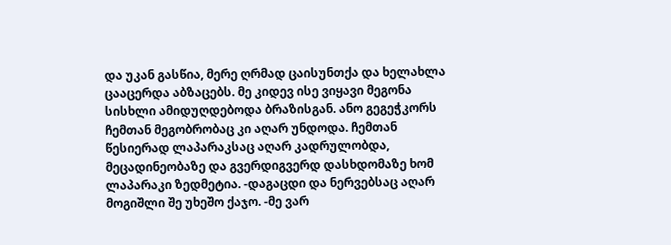და უკან გასწია, მერე ღრმად ცაისუნთქა და ხელახლა ცააცერდა აბზაცებს. მე კიდევ ისე ვიყავი მეგონა სისხლი ამიდუღდებოდა ბრაზისგან. ანო გეგეჭკორს ჩემთან მეგობრობაც კი აღარ უნდოდა. ჩემთან წესიერად ლაპარაკსაც აღარ კადრულობდა, მეცადინეობაზე და გვერდიგვერდ დასხდომაზე ხომ ლაპარაკი ზედმეტია. -დაგაცდი და ნერვებსაც აღარ მოგიშლი შე უხეშო ქაჯო. -მე ვარ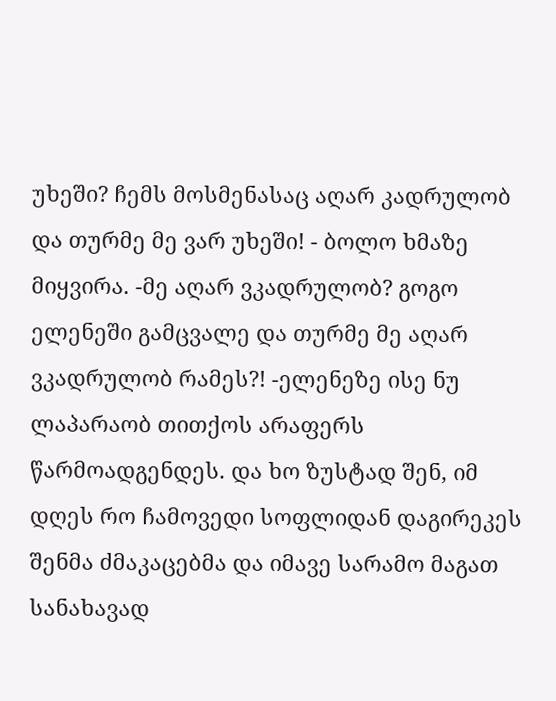უხეში? ჩემს მოსმენასაც აღარ კადრულობ და თურმე მე ვარ უხეში! - ბოლო ხმაზე მიყვირა. -მე აღარ ვკადრულობ? გოგო ელენეში გამცვალე და თურმე მე აღარ ვკადრულობ რამეს?! -ელენეზე ისე ნუ ლაპარაობ თითქოს არაფერს წარმოადგენდეს. და ხო ზუსტად შენ, იმ დღეს რო ჩამოვედი სოფლიდან დაგირეკეს შენმა ძმაკაცებმა და იმავე სარამო მაგათ სანახავად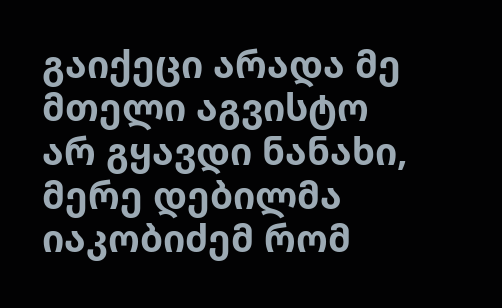გაიქეცი არადა მე მთელი აგვისტო არ გყავდი ნანახი, მერე დებილმა იაკობიძემ რომ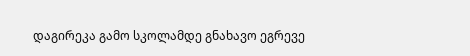დაგირეკა გამო სკოლამდე გნახავო ეგრევე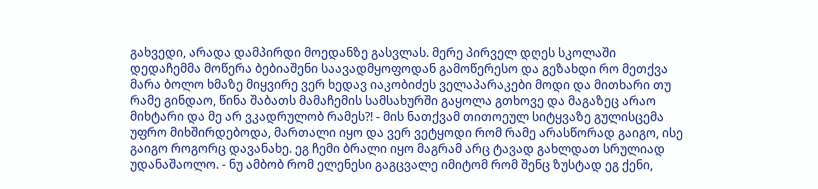გახვედი, არადა დამპირდი მოედანზე გასვლას. მერე პირველ დღეს სკოლაში დედაჩემმა მოწერა ბებიაშენი საავადმყოფოდან გამოწერესო და გეზახდი რო მეთქვა მარა ბოლო ხმაზე მიყვირე ვერ ხედავ იაკობიძეს ველაპარაკები მოდი და მითხარი თუ რამე გინდაო, წინა შაბათს მამაჩემის სამსახურში გაყოლა გთხოვე და მაგაზეც არაო მიხტარი და მე არ ვკადრულობ რამეს?! - მის ნათქვამ თითოეულ სიტყვაზე გულისცემა უფრო მიხშირდებოდა, მართალი იყო და ვერ ვეტყოდი რომ რამე არასწორად გაიგო, ისე გაიგო როგორც დავანახე. ეგ ჩემი ბრალი იყო მაგრამ არც ტავად გახლდათ სრულიად უდანაშაოლო. - ნუ ამბობ რომ ელენესი გაგცვალე იმიტომ რომ შენც ზუსტად ეგ ქენი,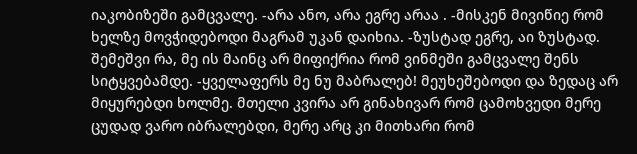იაკობიზეში გამცვალე. -არა ანო, არა ეგრე არაა . -მისკენ მივიწიე რომ ხელზე მოვჭიდებოდი მაგრამ უკან დაიხია. -ზუსტად ეგრე, აი ზუსტად. შემეშვი რა, მე ის მაინც არ მიფიქრია რომ ვინმეში გამცვალე შენს სიტყვებამდე. -ყველაფერს მე ნუ მაბრალებ! მეუხეშებოდი და ზედაც არ მიყურებდი ხოლმე. მთელი კვირა არ გინახივარ რომ ცამოხვედი მერე ცუდად ვარო იბრალებდი, მერე არც კი მითხარი რომ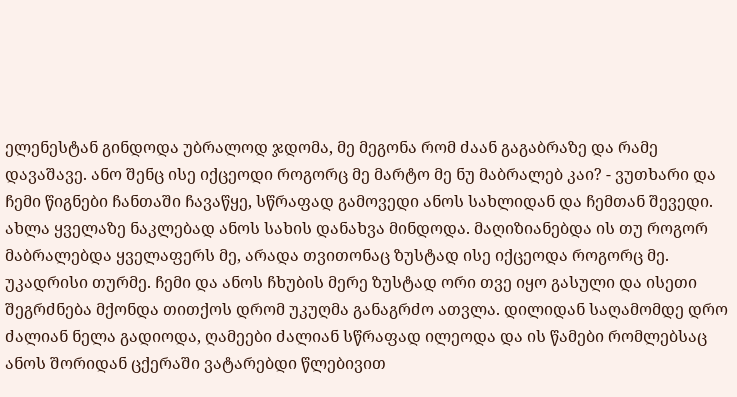ელენესტან გინდოდა უბრალოდ ჯდომა, მე მეგონა რომ ძაან გაგაბრაზე და რამე დავაშავე. ანო შენც ისე იქცეოდი როგორც მე მარტო მე ნუ მაბრალებ კაი? - ვუთხარი და ჩემი წიგნები ჩანთაში ჩავაწყე, სწრაფად გამოვედი ანოს სახლიდან და ჩემთან შევედი. ახლა ყველაზე ნაკლებად ანოს სახის დანახვა მინდოდა. მაღიზიანებდა ის თუ როგორ მაბრალებდა ყველაფერს მე, არადა თვითონაც ზუსტად ისე იქცეოდა როგორც მე. უკადრისი თურმე. ჩემი და ანოს ჩხუბის მერე ზუსტად ორი თვე იყო გასული და ისეთი შეგრძნება მქონდა თითქოს დრომ უკუღმა განაგრძო ათვლა. დილიდან საღამომდე დრო ძალიან ნელა გადიოდა, ღამეები ძალიან სწრაფად ილეოდა და ის წამები რომლებსაც ანოს შორიდან ცქერაში ვატარებდი წლებივით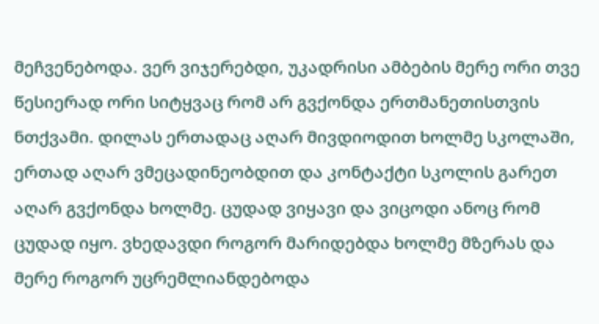მეჩვენებოდა. ვერ ვიჯერებდი, უკადრისი ამბების მერე ორი თვე წესიერად ორი სიტყვაც რომ არ გვქონდა ერთმანეთისთვის ნთქვამი. დილას ერთადაც აღარ მივდიოდით ხოლმე სკოლაში, ერთად აღარ ვმეცადინეობდით და კონტაქტი სკოლის გარეთ აღარ გვქონდა ხოლმე. ცუდად ვიყავი და ვიცოდი ანოც რომ ცუდად იყო. ვხედავდი როგორ მარიდებდა ხოლმე მზერას და მერე როგორ უცრემლიანდებოდა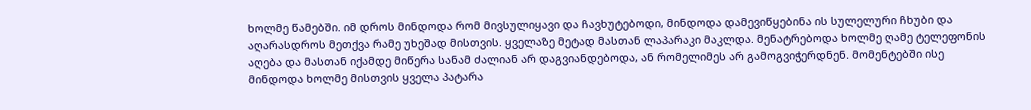ხოლმე წამებში. იმ დროს მინდოდა რომ მივსულიყავი და ჩავხუტებოდი, მინდოდა დამევიწყებინა ის სულელური ჩხუბი და აღარასდროს მეთქვა რამე უხეშად მისთვის. ყველაზე მეტად მასთან ლაპარაკი მაკლდა. მენატრებოდა ხოლმე ღამე ტელეფონის აღება და მასთან იქამდე მიწერა სანამ ძალიან არ დაგვიანდებოდა, ან რომელიმეს არ გამოგვიჭერდნენ. მომენტებში ისე მინდოდა ხოლმე მისთვის ყველა პატარა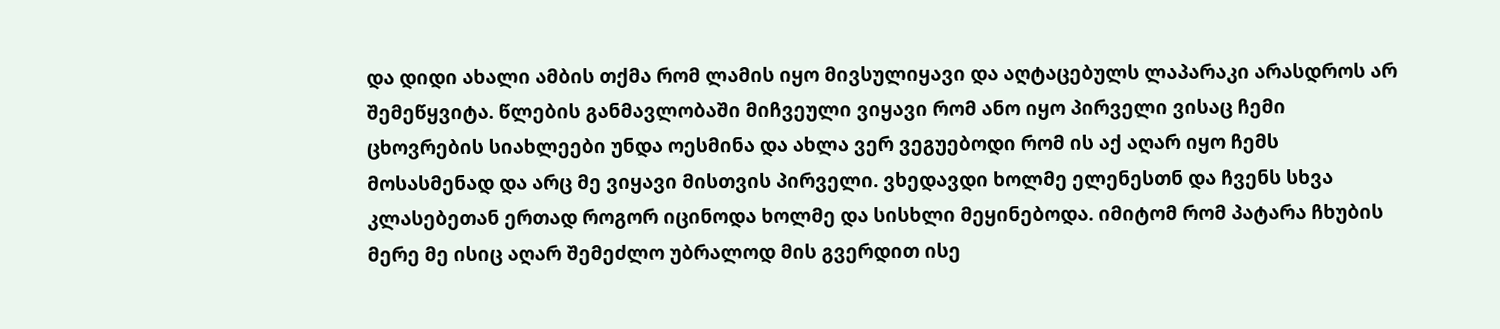და დიდი ახალი ამბის თქმა რომ ლამის იყო მივსულიყავი და აღტაცებულს ლაპარაკი არასდროს არ შემეწყვიტა. წლების განმავლობაში მიჩვეული ვიყავი რომ ანო იყო პირველი ვისაც ჩემი ცხოვრების სიახლეები უნდა ოესმინა და ახლა ვერ ვეგუებოდი რომ ის აქ აღარ იყო ჩემს მოსასმენად და არც მე ვიყავი მისთვის პირველი. ვხედავდი ხოლმე ელენესთნ და ჩვენს სხვა კლასებეთან ერთად როგორ იცინოდა ხოლმე და სისხლი მეყინებოდა. იმიტომ რომ პატარა ჩხუბის მერე მე ისიც აღარ შემეძლო უბრალოდ მის გვერდით ისე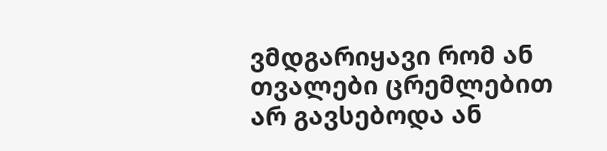ვმდგარიყავი რომ ან თვალები ცრემლებით არ გავსებოდა ან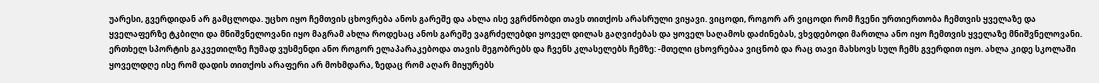უარესი, გვერდიდან არ გამცლოდა. უცხო იყო ჩემთვის ცხოვრება ანოს გარეშე და ახლა ისე ვგრძნობდი თავს თითქოს არასრული ვიყავი. ვიცოდი, როგორ არ ვიცოდი რომ ჩვენი ურთიერთობა ჩემთვის ყველაზე და ყველაფერზე ტკბილი და მნიშვნელოვანი იყო მაგრამ ახლა როდესაც ანოს გარეშე ვაგრძელებდი ყოველ დილას გაღვიძებას და ყოველ საღამოს დაძინებას, ვხვდებოდი მართლა ანო იყო ჩემთვის ყველაზე მნიშვნელოვანი. ერთხელ სპორტის გაკვეთილზე ჩუმად ვუსმენდი ანო როგორ ელაპარაკებოდა თავის მეგობრებს და ჩვენს კლასელებს ჩემზე: -მთელი ცხოვრებაა ვიცნობ და რაც თავი მახსოვს სულ ჩემს გვერდით იყო. ახლა კიდე სკოლაში ყოველდღე ისე რომ დადის თითქოს არაფერი არ მოხმდარა, ზედაც რომ აღარ მიყურებს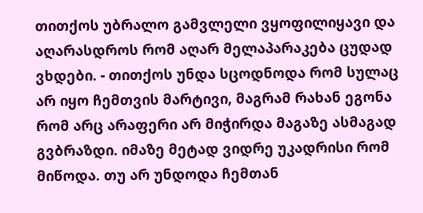თითქოს უბრალო გამვლელი ვყოფილიყავი და აღარასდროს რომ აღარ მელაპარაკება ცუდად ვხდები. - თითქოს უნდა სცოდნოდა რომ სულაც არ იყო ჩემთვის მარტივი, მაგრამ რახან ეგონა რომ არც არაფერი არ მიჭირდა მაგაზე ასმაგად გვბრაზდი. იმაზე მეტად ვიდრე უკადრისი რომ მიწოდა. თუ არ უნდოდა ჩემთან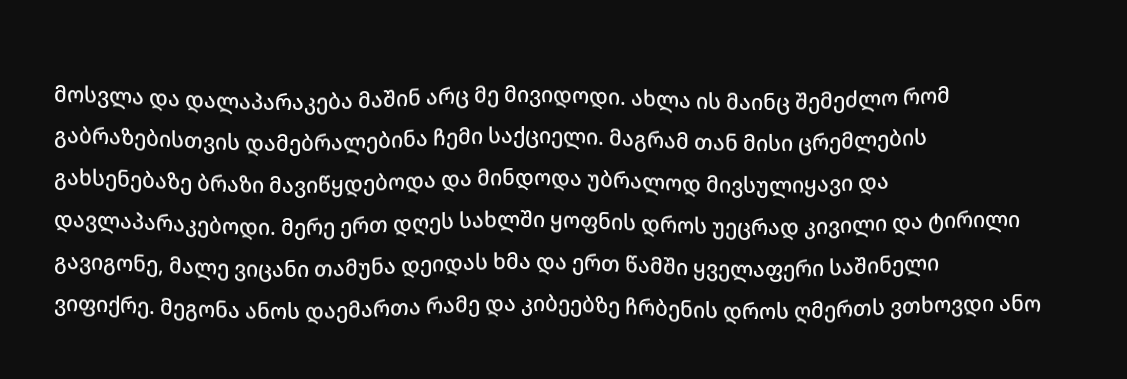მოსვლა და დალაპარაკება მაშინ არც მე მივიდოდი. ახლა ის მაინც შემეძლო რომ გაბრაზებისთვის დამებრალებინა ჩემი საქციელი. მაგრამ თან მისი ცრემლების გახსენებაზე ბრაზი მავიწყდებოდა და მინდოდა უბრალოდ მივსულიყავი და დავლაპარაკებოდი. მერე ერთ დღეს სახლში ყოფნის დროს უეცრად კივილი და ტირილი გავიგონე, მალე ვიცანი თამუნა დეიდას ხმა და ერთ წამში ყველაფერი საშინელი ვიფიქრე. მეგონა ანოს დაემართა რამე და კიბეებზე ჩრბენის დროს ღმერთს ვთხოვდი ანო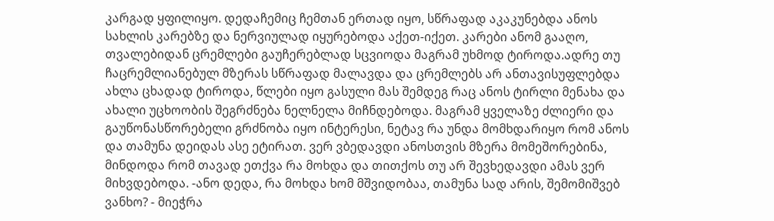კარგად ყფილიყო. დედაჩემიც ჩემთან ერთად იყო, სწრაფად აკაკუნებდა ანოს სახლის კარებზე და ნერვიულად იყურებოდა აქეთ-იქეთ. კარები ანომ გააღო, თვალებიდან ცრემლები გაუჩერებლად სცვიოდა მაგრამ უხმოდ ტიროდა.ადრე თუ ჩაცრემლიანებულ მზერას სწრაფად მალავდა და ცრემლებს არ ანთავისუფლებდა ახლა ცხადად ტიროდა, წლები იყო გასული მას შემდეგ რაც ანოს ტირლი მენახა და ახალი უცხოობის შეგრძნება ნელნელა მიჩნდებოდა. მაგრამ ყველაზე ძლიერი და გაუწონასწორებელი გრძნობა იყო ინტერესი, ნეტავ რა უნდა მომხდარიყო რომ ანოს და თამუნა დეიდას ასე ეტირათ. ვერ ვბედავდი ანოსთვის მზერა მომეშორებინა, მინდოდა რომ თავად ეთქვა რა მოხდა და თითქოს თუ არ შევხედავდი ამას ვერ მიხვდებოდა. -ანო დედა, რა მოხდა ხომ მშვიდობაა, თამუნა სად არის, შემომიშვებ ვანხო? - მიეჭრა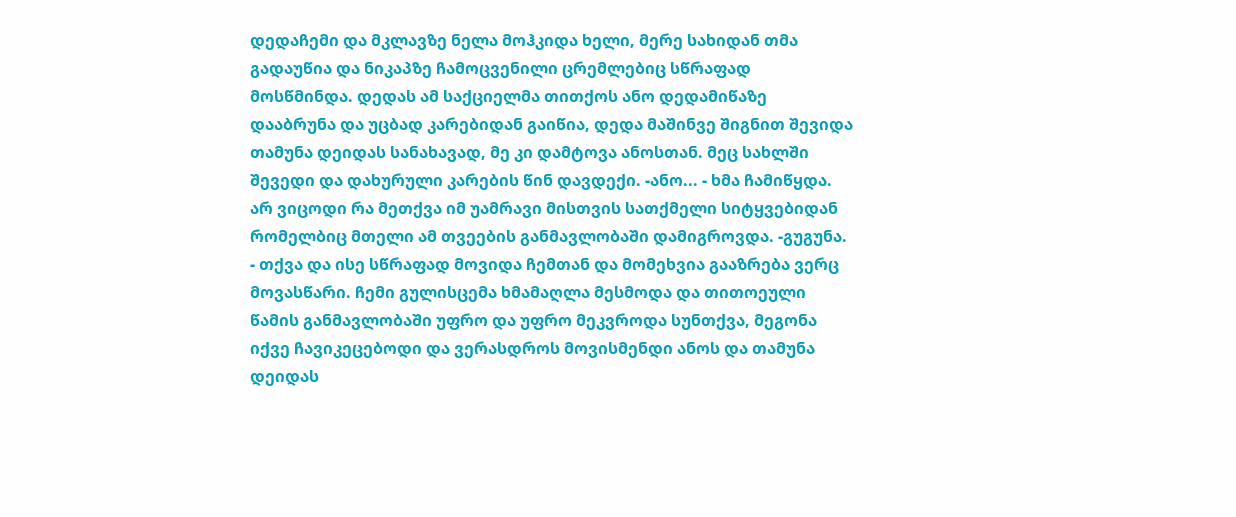დედაჩემი და მკლავზე ნელა მოჰკიდა ხელი, მერე სახიდან თმა გადაუწია და ნიკაპზე ჩამოცვენილი ცრემლებიც სწრაფად მოსწმინდა. დედას ამ საქციელმა თითქოს ანო დედამიწაზე დააბრუნა და უცბად კარებიდან გაიწია, დედა მაშინვე შიგნით შევიდა თამუნა დეიდას სანახავად, მე კი დამტოვა ანოსთან. მეც სახლში შევედი და დახურული კარების წინ დავდექი. -ანო... - ხმა ჩამიწყდა. არ ვიცოდი რა მეთქვა იმ უამრავი მისთვის სათქმელი სიტყვებიდან რომელბიც მთელი ამ თვეების განმავლობაში დამიგროვდა. -გუგუნა. - თქვა და ისე სწრაფად მოვიდა ჩემთან და მომეხვია გააზრება ვერც მოვასწარი. ჩემი გულისცემა ხმამაღლა მესმოდა და თითოეული წამის განმავლობაში უფრო და უფრო მეკვროდა სუნთქვა, მეგონა იქვე ჩავიკეცებოდი და ვერასდროს მოვისმენდი ანოს და თამუნა დეიდას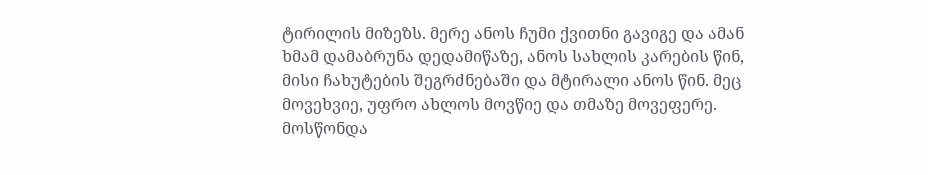ტირილის მიზეზს. მერე ანოს ჩუმი ქვითნი გავიგე და ამან ხმამ დამაბრუნა დედამიწაზე, ანოს სახლის კარების წინ, მისი ჩახუტების შეგრძნებაში და მტირალი ანოს წინ. მეც მოვეხვიე, უფრო ახლოს მოვწიე და თმაზე მოვეფერე. მოსწონდა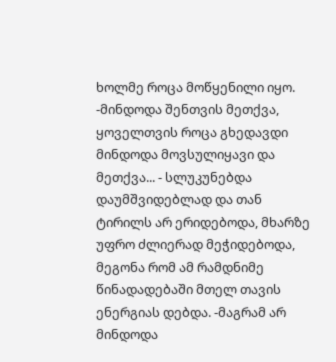ხოლმე როცა მოწყენილი იყო. -მინდოდა შენთვის მეთქვა, ყოველთვის როცა გხედავდი მინდოდა მოვსულიყავი და მეთქვა... - სლუკუნებდა დაუმშვიდებლად და თან ტირილს არ ერიდებოდა, მხარზე უფრო ძლიერად მეჭიდებოდა, მეგონა რომ ამ რამდნიმე წინადადებაში მთელ თავის ენერგიას დებდა. -მაგრამ არ მინდოდა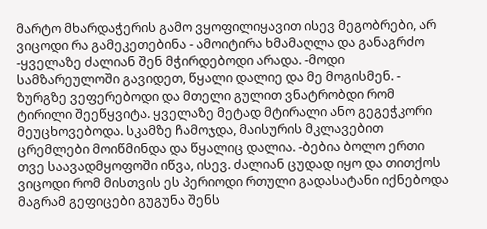მარტო მხარდაჭერის გამო ვყოფილიყავით ისევ მეგობრები, არ ვიცოდი რა გამეკეთებინა - ამოიტირა ხმამაღლა და განაგრძო -ყველაზე ძალიან შენ მჭირდებოდი არადა. -მოდი სამზარეულოში გავიდეთ, წყალი დალიე და მე მოგისმენ. - ზურგზე ვეფერებოდი და მთელი გულით ვნატრობდი რომ ტირილი შეეწყვიტა. ყველაზე მეტად მტირალი ანო გეგეჭკორი მეუცხოვებოდა. სკამზე ჩამოჯდა, მაისურის მკლავებით ცრემლები მოიწმინდა და წყალიც დალია. -ბებია ბოლო ერთი თვე საავადმყოფოში იწვა, ისევ. ძალიან ცუდად იყო და თითქოს ვიცოდი რომ მისთვის ეს პერიოდი რთული გადასატანი იქნებოდა მაგრამ გეფიცები გუგუნა შენს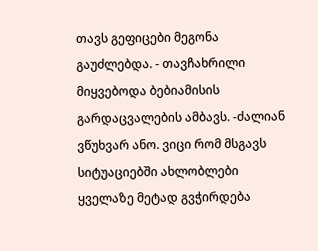თავს გეფიცები მეგონა გაუძლებდა. - თავჩახრილი მიყვებოდა ბებიამისის გარდაცვალების ამბავს. -ძალიან ვწუხვარ ანო. ვიცი რომ მსგავს სიტუაციებში ახლობლები ყველაზე მეტად გვჭირდება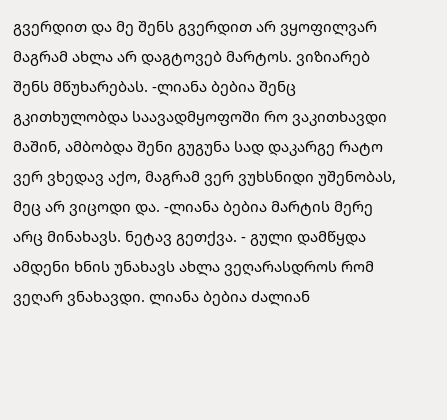გვერდით და მე შენს გვერდით არ ვყოფილვარ მაგრამ ახლა არ დაგტოვებ მარტოს. ვიზიარებ შენს მწუხარებას. -ლიანა ბებია შენც გკითხულობდა საავადმყოფოში რო ვაკითხავდი მაშინ, ამბობდა შენი გუგუნა სად დაკარგე რატო ვერ ვხედავ აქო, მაგრამ ვერ ვუხსნიდი უშენობას, მეც არ ვიცოდი და. -ლიანა ბებია მარტის მერე არც მინახავს. ნეტავ გეთქვა. - გული დამწყდა ამდენი ხნის უნახავს ახლა ვეღარასდროს რომ ვეღარ ვნახავდი. ლიანა ბებია ძალიან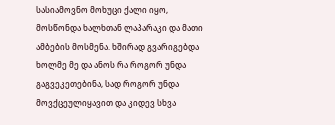სასიამოვნო მოხუცი ქალი იყო, მოსწონდა ხალხთან ლაპარაკი და მათი ამბების მოსმენა. ხშირად გვარიგებდა ხოლმე მე და ანოს რა როგორ უნდა გაგვეკეთებინა, სად როგორ უნდა მოვქცეულიყავით და კიდევ სხვა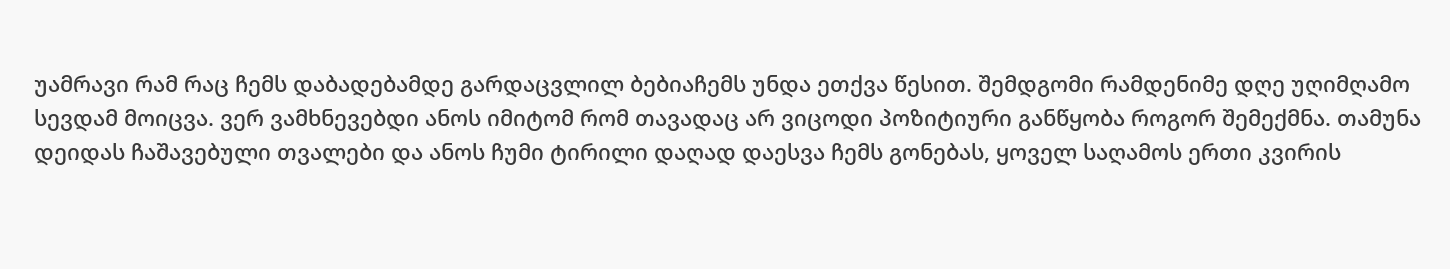უამრავი რამ რაც ჩემს დაბადებამდე გარდაცვლილ ბებიაჩემს უნდა ეთქვა წესით. შემდგომი რამდენიმე დღე უღიმღამო სევდამ მოიცვა. ვერ ვამხნევებდი ანოს იმიტომ რომ თავადაც არ ვიცოდი პოზიტიური განწყობა როგორ შემექმნა. თამუნა დეიდას ჩაშავებული თვალები და ანოს ჩუმი ტირილი დაღად დაესვა ჩემს გონებას, ყოველ საღამოს ერთი კვირის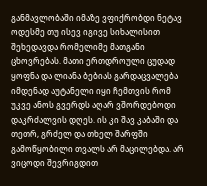განმავლობაში იმაზე ვფიქრობდი ნეტავ ოდესმე თუ ისევ იგივე სიხალისით შეხედავდა რომელიმე მათგანი ცხოვრებას. მათი ერთდროული ცუდად ყოფნა და ლიანა ბებიას გარდაცვალება იმდენად აუტანელი იყი ჩემთვის რომ უკვე ანოს გვერდს აღარ ვშორდებოდი დაკრძალვის დღეს. ის კი შავ კაბაში და თეთრ, გრძელ და თხელ შარფში გამოწყობილი თვალს არ მაცილებდა. არ ვიცოდი შევრიგდით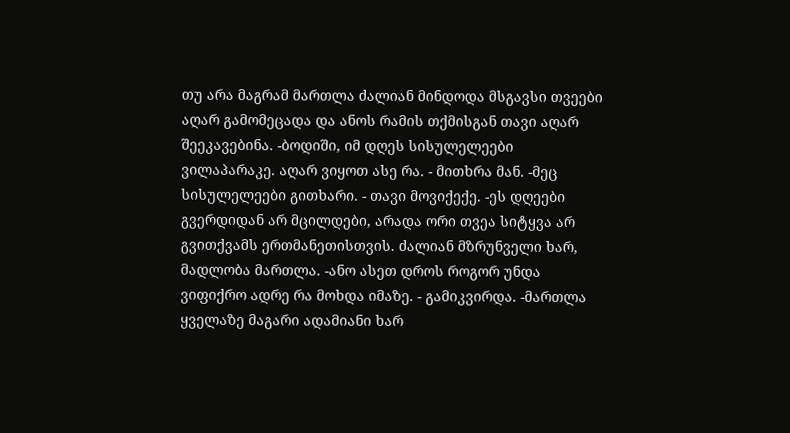თუ არა მაგრამ მართლა ძალიან მინდოდა მსგავსი თვეები აღარ გამომეცადა და ანოს რამის თქმისგან თავი აღარ შეეკავებინა. -ბოდიში, იმ დღეს სისულელეები ვილაპარაკე. აღარ ვიყოთ ასე რა. - მითხრა მან. -მეც სისულელეები გითხარი. - თავი მოვიქექე. -ეს დღეები გვერდიდან არ მცილდები, არადა ორი თვეა სიტყვა არ გვითქვამს ერთმანეთისთვის. ძალიან მზრუნველი ხარ, მადლობა მართლა. -ანო ასეთ დროს როგორ უნდა ვიფიქრო ადრე რა მოხდა იმაზე. - გამიკვირდა. -მართლა ყველაზე მაგარი ადამიანი ხარ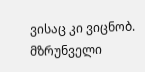ვისაც კი ვიცნობ. მზრუნველი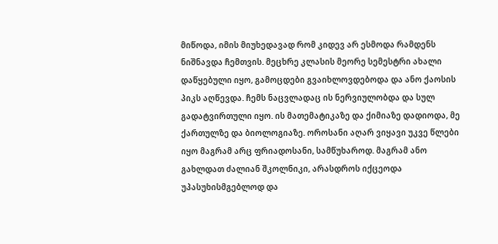მიწოდა, იმის მიუხედავად რომ კიდევ არ ესმოდა რამდენს ნიშნავდა ჩემთვის. მეცხრე კლასის მეორე სემესტრი ახალი დაწყებული იყო, გამოცდები გვაიხლოვდებოდა და ანო ქაოსის პიკს აღწევდა. ჩემს ნაცვლადაც ის ნერვიულობდა და სულ გადატვირთული იყო. ის მათემატიკაზე და ქიმიაზე დადიოდა, მე ქართულზე და ბიოლოგიაზე. ოროსანი აღარ ვიყავი უკვე წლები იყო მაგრამ არც ფრიადოსანი, სამწუხაროდ. მაგრამ ანო გახლდათ ძალიან შკოლნიკი, არასდროს იქცეოდა უპასუხისმგებლოდ და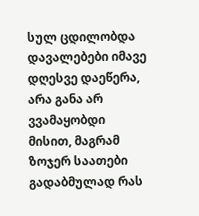სულ ცდილობდა დავალებები იმავე დღესვე დაეწერა, არა განა არ ვვამაყობდი მისით, მაგრამ ზოჯერ საათები გადაბმულად რას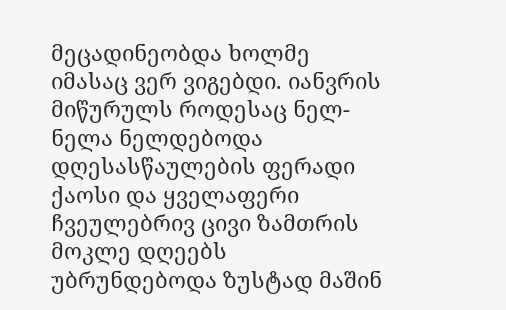მეცადინეობდა ხოლმე იმასაც ვერ ვიგებდი. იანვრის მიწურულს როდესაც ნელ-ნელა ნელდებოდა დღესასწაულების ფერადი ქაოსი და ყველაფერი ჩვეულებრივ ცივი ზამთრის მოკლე დღეებს უბრუნდებოდა ზუსტად მაშინ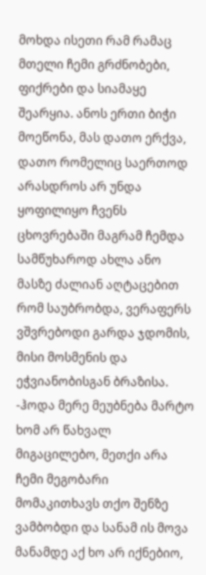მოხდა ისეთი რამ რამაც მთელი ჩემი გრძნობები, ფიქრები და სიამაყე შეარყია. ანოს ერთი ბიჭი მოეწონა, მას დათო ერქვა, დათო რომელიც საერთოდ არასდროს არ უნდა ყოფილიყო ჩვენს ცხოვრებაში მაგრამ ჩემდა სამწუხაროდ ახლა ანო მასზე ძალიან აღტაცებით რომ საუბრობდა, ვერაფერს ვშვრებოდი გარდა ჯდომის, მისი მოსმენის და ეჭვიანობისგან ბრაზისა. -ჰოდა მერე მეუბნება მარტო ხომ არ წახვალ მიგაცილებო, მეთქი არა ჩემი მეგობარი მომაკითხავს თქო შენზე ვამბობდი და სანამ ის მოვა მანამდე აქ ხო არ იქნებიო,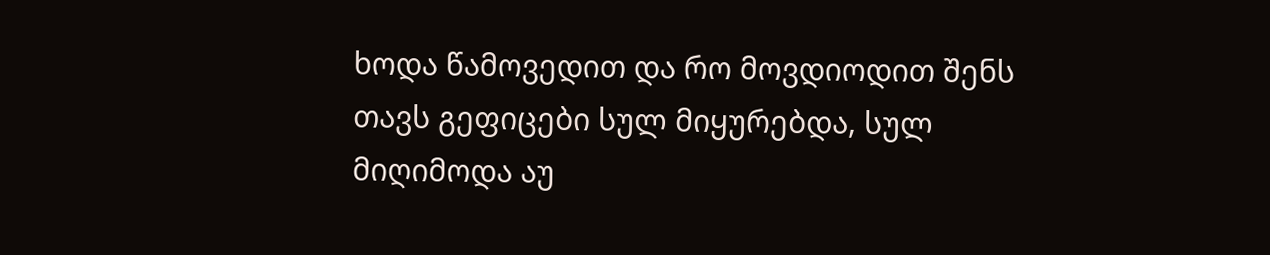ხოდა წამოვედით და რო მოვდიოდით შენს თავს გეფიცები სულ მიყურებდა, სულ მიღიმოდა აუ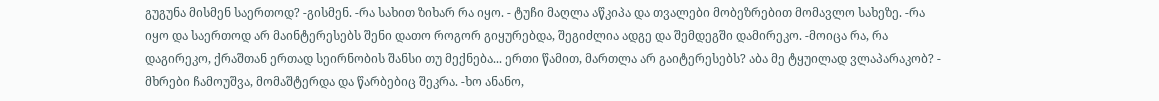გუგუნა მისმენ საერთოდ? -გისმენ. -რა სახით ზიხარ რა იყო. - ტუჩი მაღლა აწკიპა და თვალები მობეზრებით მომავლო სახეზე. -რა იყო და საერთოდ არ მაინტერესებს შენი დათო როგორ გიყურებდა, შეგიძლია ადგე და შემდეგში დამირეკო. -მოიცა რა, რა დაგირეკო, ქრაშთან ერთად სეირნობის შანსი თუ მექნება... ერთი წამით, მართლა არ გაიტერესებს? აბა მე ტყუილად ვლაპარაკობ? - მხრები ჩამოუშვა, მომაშტერდა და წარბებიც შეკრა. -ხო ანანო,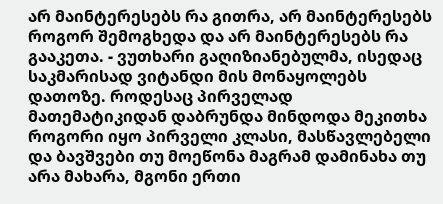არ მაინტერესებს რა გითრა, არ მაინტერესებს როგორ შემოგხედა და არ მაინტერესებს რა გააკეთა. - ვუთხარი გაღიზიანებულმა, ისედაც საკმარისად ვიტანდი მის მონაყოლებს დათოზე. როდესაც პირველად მათემატიკიდან დაბრუნდა მინდოდა მეკითხა როგორი იყო პირველი კლასი, მასწავლებელი და ბავშვები თუ მოეწონა მაგრამ დამინახა თუ არა მახარა, მგონი ერთი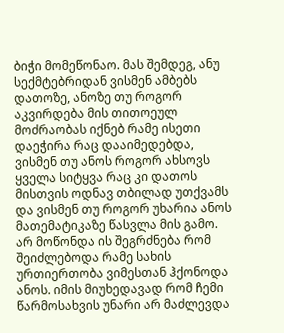ბიჭი მომეწონაო. მას შემდეგ, ანუ სექმტებრიდან ვისმენ ამბებს დათოზე, ანოზე თუ როგორ აკვირდება მის თითოეულ მოძრაობას იქნებ რამე ისეთი დაეჭირა რაც დააიმედებდა, ვისმენ თუ ანოს როგორ ახსოვს ყველა სიტყვა რაც კი დათოს მისთვის ოდნავ თბილად უთქვამს და ვისმენ თუ როგორ უხარია ანოს მათემატიკაზე წასვლა მის გამო. არ მოწონდა ის შეგრძნება რომ შეიძლებოდა რამე სახის ურთიერთობა ვიმესთან ჰქონოდა ანოს. იმის მიუხედავად რომ ჩემი წარმოსახვის უნარი არ მაძლევდა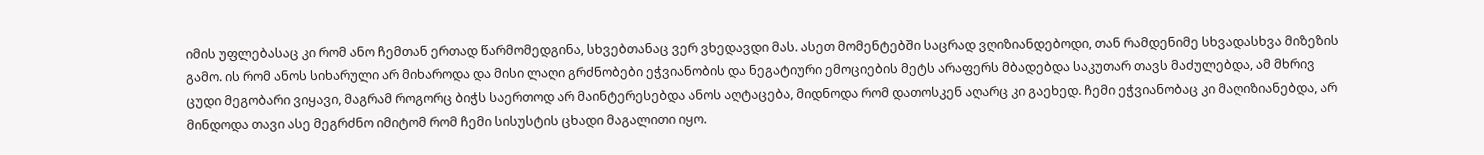იმის უფლებასაც კი რომ ანო ჩემთან ერთად წარმომედგინა, სხვებთანაც ვერ ვხედავდი მას. ასეთ მომენტებში საცრად ვღიზიანდებოდი, თან რამდენიმე სხვადასხვა მიზეზის გამო. ის რომ ანოს სიხარული არ მიხაროდა და მისი ლაღი გრძნობები ეჭვიანობის და ნეგატიური ემოციების მეტს არაფერს მბადებდა საკუთარ თავს მაძულებდა, ამ მხრივ ცუდი მეგობარი ვიყავი, მაგრამ როგორც ბიჭს საერთოდ არ მაინტერესებდა ანოს აღტაცება, მიდნოდა რომ დათოსკენ აღარც კი გაეხედ. ჩემი ეჭვიანობაც კი მაღიზიანებდა, არ მინდოდა თავი ასე მეგრძნო იმიტომ რომ ჩემი სისუსტის ცხადი მაგალითი იყო.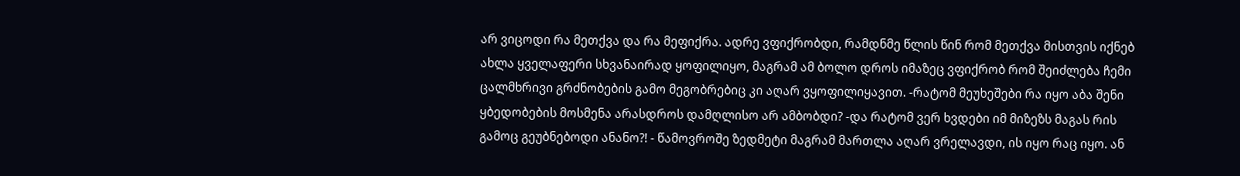არ ვიცოდი რა მეთქვა და რა მეფიქრა. ადრე ვფიქრობდი, რამდნმე წლის წინ რომ მეთქვა მისთვის იქნებ ახლა ყველაფერი სხვანაირად ყოფილიყო, მაგრამ ამ ბოლო დროს იმაზეც ვფიქრობ რომ შეიძლება ჩემი ცალმხრივი გრძნობების გამო მეგობრებიც კი აღარ ვყოფილიყავით. -რატომ მეუხეშები რა იყო აბა შენი ყბედობების მოსმენა არასდროს დამღლისო არ ამბობდი? -და რატომ ვერ ხვდები იმ მიზეზს მაგას რის გამოც გეუბნებოდი ანანო?! - წამოვროშე ზედმეტი მაგრამ მართლა აღარ ვრელავდი, ის იყო რაც იყო. ან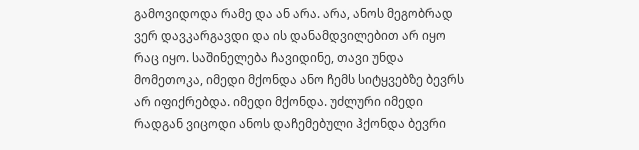გამოვიდოდა რამე და ან არა. არა, ანოს მეგობრად ვერ დავკარგავდი და ის დანამდვილებით არ იყო რაც იყო. საშინელება ჩავიდინე, თავი უნდა მომეთოკა, იმედი მქონდა ანო ჩემს სიტყვებზე ბევრს არ იფიქრებდა. იმედი მქონდა. უძლური იმედი რადგან ვიცოდი ანოს დაჩემებული ჰქონდა ბევრი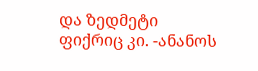და ზედმეტი ფიქრიც კი. -ანანოს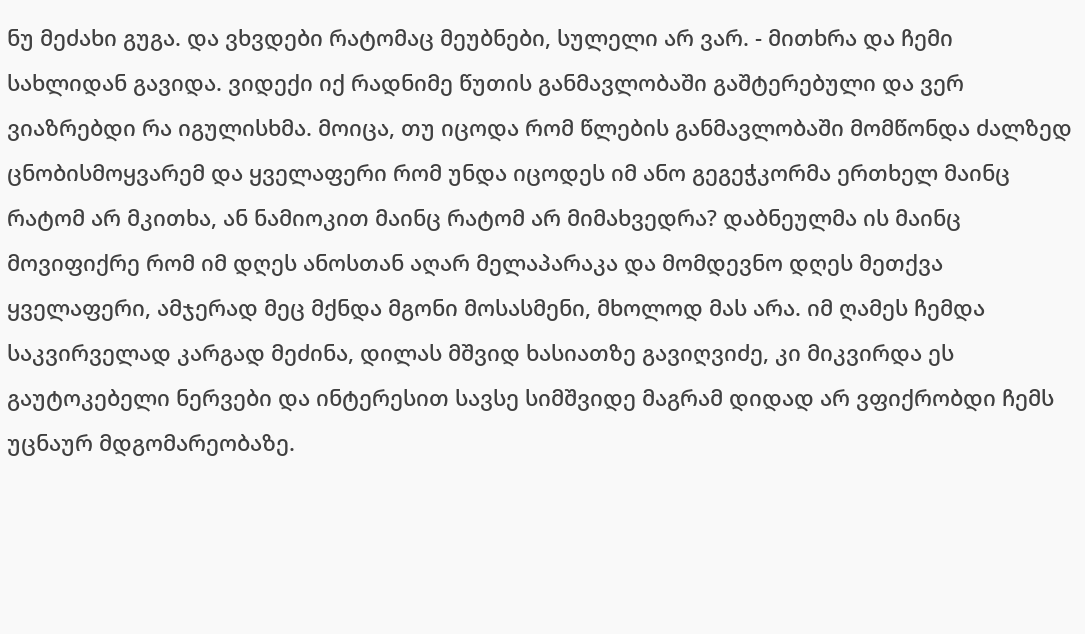ნუ მეძახი გუგა. და ვხვდები რატომაც მეუბნები, სულელი არ ვარ. - მითხრა და ჩემი სახლიდან გავიდა. ვიდექი იქ რადნიმე წუთის განმავლობაში გაშტერებული და ვერ ვიაზრებდი რა იგულისხმა. მოიცა, თუ იცოდა რომ წლების განმავლობაში მომწონდა ძალზედ ცნობისმოყვარემ და ყველაფერი რომ უნდა იცოდეს იმ ანო გეგეჭკორმა ერთხელ მაინც რატომ არ მკითხა, ან ნამიოკით მაინც რატომ არ მიმახვედრა? დაბნეულმა ის მაინც მოვიფიქრე რომ იმ დღეს ანოსთან აღარ მელაპარაკა და მომდევნო დღეს მეთქვა ყველაფერი, ამჯერად მეც მქნდა მგონი მოსასმენი, მხოლოდ მას არა. იმ ღამეს ჩემდა საკვირველად კარგად მეძინა, დილას მშვიდ ხასიათზე გავიღვიძე, კი მიკვირდა ეს გაუტოკებელი ნერვები და ინტერესით სავსე სიმშვიდე მაგრამ დიდად არ ვფიქრობდი ჩემს უცნაურ მდგომარეობაზე.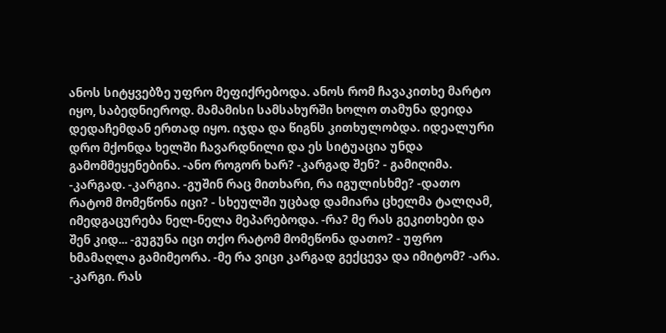ანოს სიტყვებზე უფრო მეფიქრებოდა. ანოს რომ ჩავაკითხე მარტო იყო, საბედნიეროდ. მამამისი სამსახურში ხოლო თამუნა დეიდა დედაჩემდან ერთად იყო. იჯდა და წიგნს კითხულობდა. იდეალური დრო მქონდა ხელში ჩავარდნილი და ეს სიტუაცია უნდა გამომმეყენებინა. -ანო როგორ ხარ? -კარგად შენ? - გამიღიმა. -კარგად. -კარგია. -გუშინ რაც მითხარი, რა იგულისხმე? -დათო რატომ მომეწონა იცი? - სხეულში უცბად დამიარა ცხელმა ტალღამ, იმედგაცურება ნელ-ნელა მეპარებოდა. -რა? მე რას გეკითხები და შენ კიდ... -გუგუნა იცი თქო რატომ მომეწონა დათო? - უფრო ხმამაღლა გამიმეორა. -მე რა ვიცი კარგად გექცევა და იმიტომ? -არა. -კარგი. რას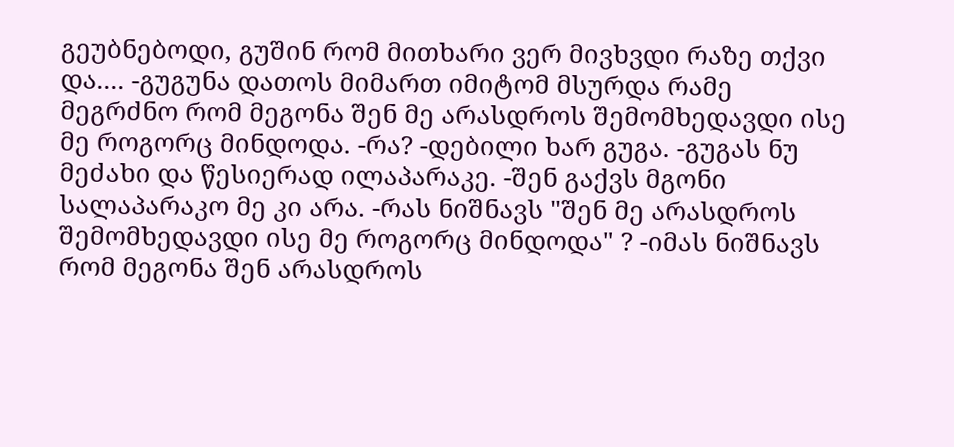გეუბნებოდი, გუშინ რომ მითხარი ვერ მივხვდი რაზე თქვი და.... -გუგუნა დათოს მიმართ იმიტომ მსურდა რამე მეგრძნო რომ მეგონა შენ მე არასდროს შემომხედავდი ისე მე როგორც მინდოდა. -რა? -დებილი ხარ გუგა. -გუგას ნუ მეძახი და წესიერად ილაპარაკე. -შენ გაქვს მგონი სალაპარაკო მე კი არა. -რას ნიშნავს "შენ მე არასდროს შემომხედავდი ისე მე როგორც მინდოდა" ? -იმას ნიშნავს რომ მეგონა შენ არასდროს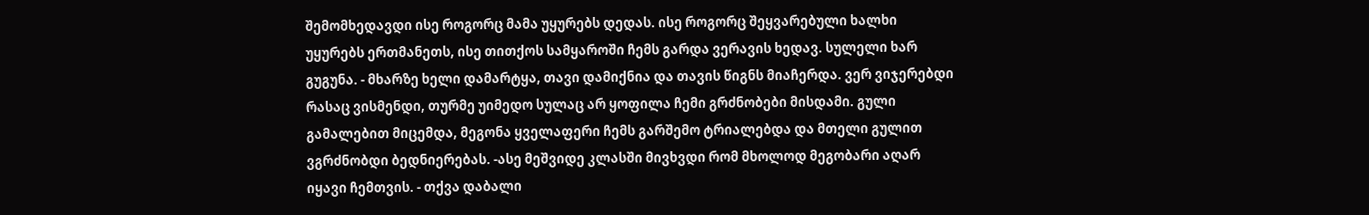შემომხედავდი ისე როგორც მამა უყურებს დედას. ისე როგორც შეყვარებული ხალხი უყურებს ერთმანეთს, ისე თითქოს სამყაროში ჩემს გარდა ვერავის ხედავ. სულელი ხარ გუგუნა. - მხარზე ხელი დამარტყა, თავი დამიქნია და თავის წიგნს მიაჩერდა. ვერ ვიჯერებდი რასაც ვისმენდი, თურმე უიმედო სულაც არ ყოფილა ჩემი გრძნობები მისდამი. გული გამალებით მიცემდა, მეგონა ყველაფერი ჩემს გარშემო ტრიალებდა და მთელი გულით ვგრძნობდი ბედნიერებას. -ასე მეშვიდე კლასში მივხვდი რომ მხოლოდ მეგობარი აღარ იყავი ჩემთვის. - თქვა დაბალი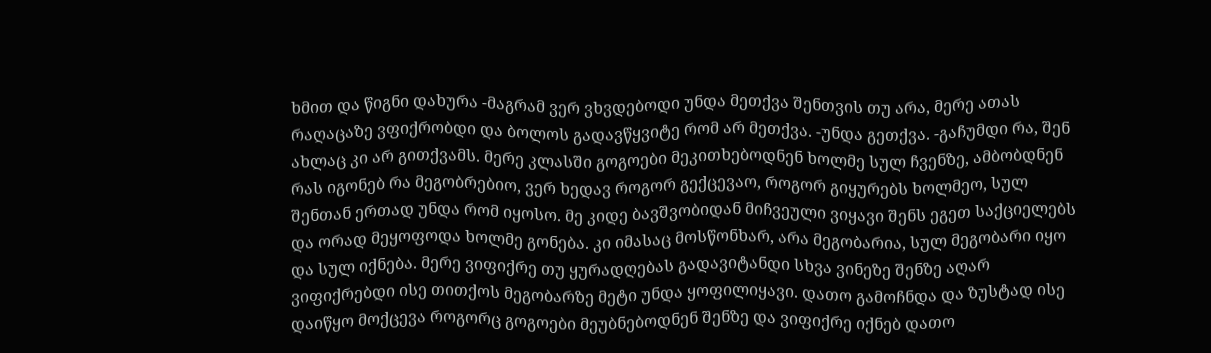ხმით და წიგნი დახურა -მაგრამ ვერ ვხვდებოდი უნდა მეთქვა შენთვის თუ არა, მერე ათას რაღაცაზე ვფიქრობდი და ბოლოს გადავწყვიტე რომ არ მეთქვა. -უნდა გეთქვა. -გაჩუმდი რა, შენ ახლაც კი არ გითქვამს. მერე კლასში გოგოები მეკითხებოდნენ ხოლმე სულ ჩვენზე, ამბობდნენ რას იგონებ რა მეგობრებიო, ვერ ხედავ როგორ გექცევაო, როგორ გიყურებს ხოლმეო, სულ შენთან ერთად უნდა რომ იყოსო. მე კიდე ბავშვობიდან მიჩვეული ვიყავი შენს ეგეთ საქციელებს და ორად მეყოფოდა ხოლმე გონება. კი იმასაც მოსწონხარ, არა მეგობარია, სულ მეგობარი იყო და სულ იქნება. მერე ვიფიქრე თუ ყურადღებას გადავიტანდი სხვა ვინეზე შენზე აღარ ვიფიქრებდი ისე თითქოს მეგობარზე მეტი უნდა ყოფილიყავი. დათო გამოჩნდა და ზუსტად ისე დაიწყო მოქცევა როგორც გოგოები მეუბნებოდნენ შენზე და ვიფიქრე იქნებ დათო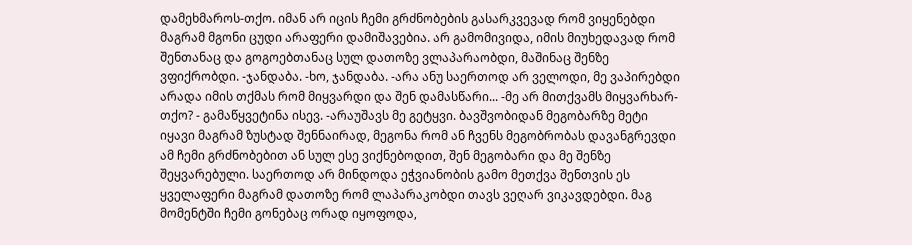დამეხმაროს-თქო. იმან არ იცის ჩემი გრძნობების გასარკვევად რომ ვიყენებდი მაგრამ მგონი ცუდი არაფერი დამიშავებია. არ გამომივიდა, იმის მიუხედავად რომ შენთანაც და გოგოებთანაც სულ დათოზე ვლაპარაობდი, მაშინაც შენზე ვფიქრობდი. -ჯანდაბა. -ხო, ჯანდაბა. -არა ანუ საერთოდ არ ველოდი, მე ვაპირებდი არადა იმის თქმას რომ მიყვარდი და შენ დამასწარი... -მე არ მითქვამს მიყვარხარ-თქო? - გამაწყვეტინა ისევ. -არაუშავს მე გეტყვი. ბავშვობიდან მეგობარზე მეტი იყავი მაგრამ ზუსტად შენნაირად, მეგონა რომ ან ჩვენს მეგობრობას დავანგრევდი ამ ჩემი გრძნობებით ან სულ ესე ვიქნებოდით, შენ მეგობარი და მე შენზე შეყვარებული. საერთოდ არ მინდოდა ეჭვიანობის გამო მეთქვა შენთვის ეს ყველაფერი მაგრამ დათოზე რომ ლაპარაკობდი თავს ვეღარ ვიკავდებდი. მაგ მომენტში ჩემი გონებაც ორად იყოფოდა,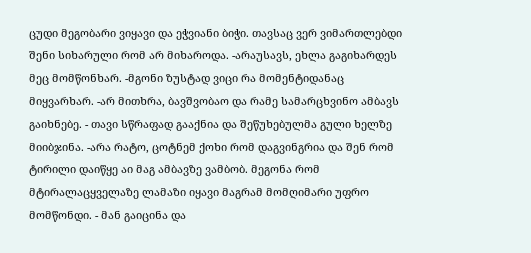ცუდი მეგობარი ვიყავი და ეჭვიანი ბიჭი. თავსაც ვერ ვიმართლებდი შენი სიხარული რომ არ მიხაროდა. -არაუსავს, ეხლა გაგიხარდეს მეც მომწონხარ. -მგონი ზუსტად ვიცი რა მომენტიდანაც მიყვარხარ. -არ მითხრა, ბავშვობაო და რამე სამარცხვინო ამბავს გაიხნებე. - თავი სწრაფად გააქნია და შეწუხებულმა გული ხელზე მიიბჯინა. -არა რატო, ცოტნემ ქოხი რომ დაგვინგრია და შენ რომ ტირილი დაიწყე აი მაგ ამბავზე ვამბობ. მეგონა რომ მტირალაცყველაზე ლამაზი იყავი მაგრამ მომღიმარი უფრო მომწონდი. - მან გაიცინა და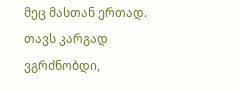მეც მასთან ერთად. თავს კარგად ვგრძნობდი,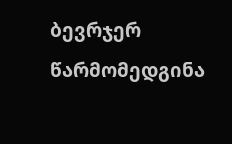ბევრჯერ წარმომედგინა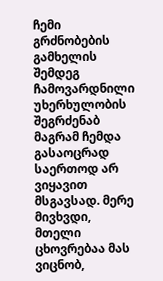ჩემი გრძნობების გამხელის შემდეგ ჩამოვარდნილი უხერხულობის შეგრძენაბ მაგრამ ჩემდა გასაოცრად საერთოდ არ ვიყავით მსგავსად. მერე მივხვდი, მთელი ცხოვრებაა მას ვიცნობ,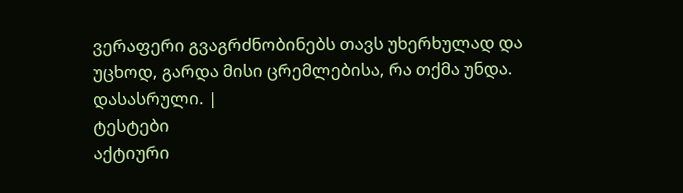ვერაფერი გვაგრძნობინებს თავს უხერხულად და უცხოდ, გარდა მისი ცრემლებისა, რა თქმა უნდა. დასასრული. |
ტესტები
აქტიური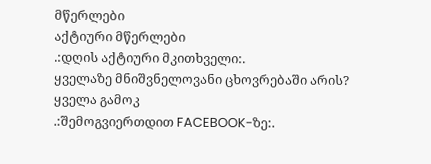მწერლები
აქტიური მწერლები
.:დღის აქტიური მკითხველი:.
ყველაზე მნიშვნელოვანი ცხოვრებაში არის?
ყველა გამოკ
.:შემოგვიერთდით FACEBOOK-ზე:.